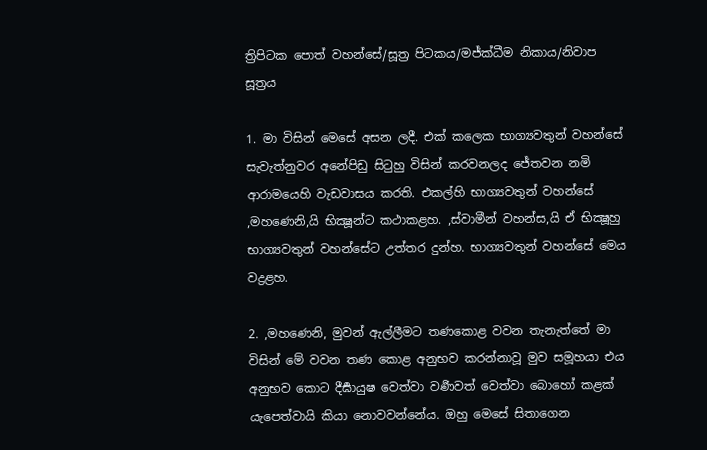ත්‍රිපිටක පොත් වහන්සේ/සූත්‍ර පිටකය/මජ්ක්ධීම නිකාය/නිවාප සූත්‍රය

1. මා විසින් මෙසේ අසන ලදී. එක් කලෙක භාග්‍යවතුන් වහන්සේ සැවැත්නුවර අනේපිඩු සිටුහු විසින් කරවනලද ජේතවන නමි ආරාමයෙහි වැඩවාසය කරති. එකල්හි භාග්‍යවතුන් වහන්සේ ,මහණෙනි,යි භික්‍ෂූන්ට කථාකළහ. ,ස්වාමීන් වහන්ස,යි ඒ භික්‍ෂූහු භාග්‍යවතුන් වහන්සේට උත්තර දුන්හ. භාග්‍යවතුන් වහන්සේ මෙය වද්‍රළහ.

2. ,මහණෙනි, මුවන් ඇල්ලීමට තණකොළ වවන තැනැත්තේ මා විසින් මේ වවන තණ කොළ අනුභව කරන්නාවූ මුව සමූහයා එය අනුභව කොට දීර්‍ඝායුෂ වෙත්වා වර්‍ණවත් වෙත්වා බොහෝ කළක් යැපෙත්වායි කියා නොවවන්නේය. ඔහු මෙසේ සිතාගෙන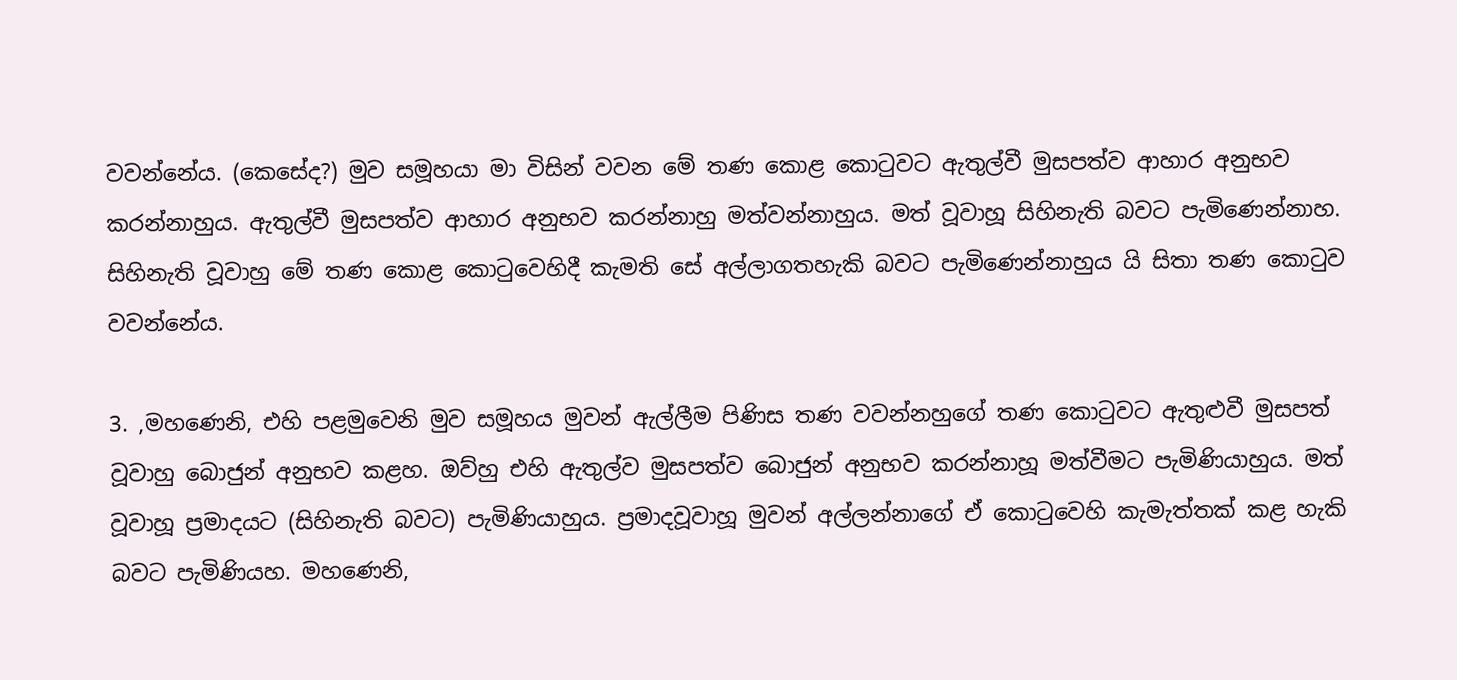වවන්නේය. (කෙසේද?) මුව සමූහයා මා විසින් වවන මේ තණ කොළ කොටුවට ඇතුල්වී මුසපත්ව ආහාර අනුභව කරන්නාහුය. ඇතුල්වී මුසපත්ව ආහාර අනුභව කරන්නාහු මත්වන්නාහුය. මත් වූවාහූ සිහිනැති බවට පැමිණෙන්නාහ. සිහිනැති වූවාහු මේ තණ කොළ කොටුවෙහිදී කැමති සේ අල්ලාගතහැකි බවට පැමිණෙන්නාහුය යි සිතා තණ කොටුව වවන්නේය.

3. ,මහණෙනි, එහි පළමුවෙනි මුව සමූහය මුවන් ඇල්ලීම පිණිස තණ වවන්නහුගේ තණ කොටුවට ඇතුළුවී මුසපත් වූවාහු බොජුන් අනුභව කළහ. ඔව්හු එහි ඇතුල්ව මුසපත්ව බොජුන් අනුභව කරන්නාහූ මත්වීමට පැමිණියාහුය. මත් වූවාහූ ප්‍රමාදයට (සිහිනැති බවට) පැමිණියාහුය. ප්‍රමාදවූවාහූ මුවන් අල්ලන්නාගේ ඒ කොටුවෙහි කැමැත්තක් කළ හැකි බවට පැමිණියහ. මහණෙනි,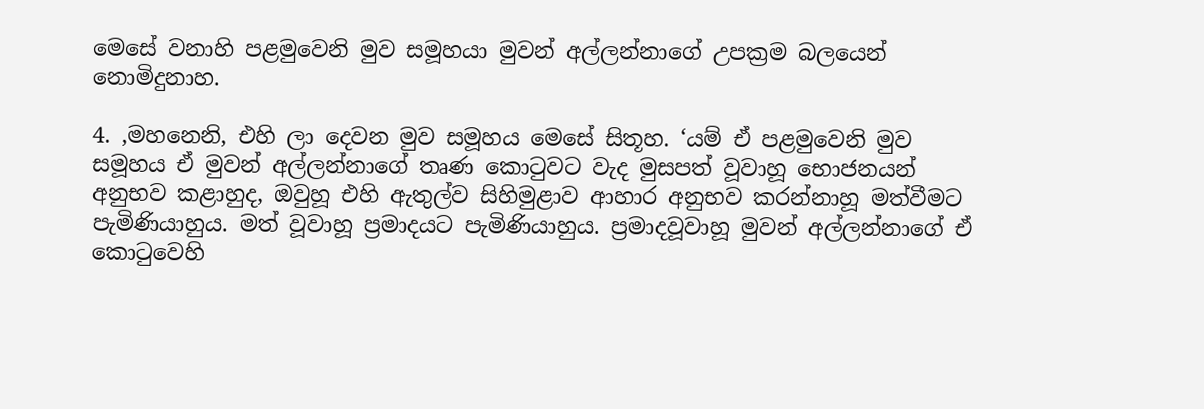මෙසේ වනාහි පළමුවෙනි මුව සමූහයා මුවන් අල්ලන්නාගේ උපක්‍රම බලයෙන් නොමිදුනාහ.

4. ,මහනෙනි, එහි ලා දෙවන මුව සමූහය මෙසේ සිතූහ. ‘යම් ඒ පළමුවෙනි මුව සමූහය ඒ මුවන් අල්ලන්නාගේ තෘණ කොටුවට වැද මුසපත් වූවාහූ භොජනයන් අනුභව කළාහුද, ඔවුහූ එහි ඇතුල්ව සිහිමුළාව ආහාර අනුභව කරන්නාහූ මත්වීමට පැමිණියාහුය. මත් වූවාහූ ප්‍රමාදයට පැමිණියාහුය. ප්‍රමාදවූවාහූ මුවන් අල්ලන්නාගේ ඒ කොටුවෙහි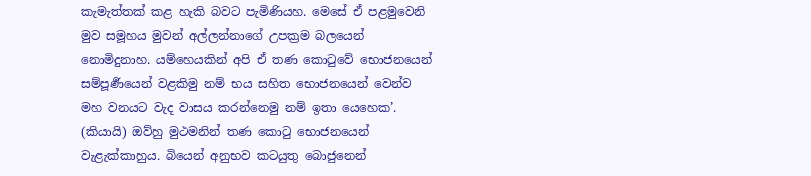කැමැත්තක් කළ හැකි බවට පැමිණියහ. මෙසේ ඒ පළමුවෙනි මුව සමූහය මුවන් අල්ලන්නාගේ උපක්‍රම බලයෙන් නොමිදුනාහ. යම්හෙයකින් අපි ඒ තණ කොටුවේ භොජනයෙන් සම්පූර්‍ණයෙන් වළකිමු නම් භය සහිත භොජනයෙන් වෙන්ව මහ වනයට වැද වාසය කරන්නෙමු නම් ඉතා යෙහෙක’. (කියායි) ඔව්හු මුථමනින් තණ කොටු භොජනයෙන් වැළැක්කාහුය. බියෙන් අනුභව කටයුතු බොජුනෙන්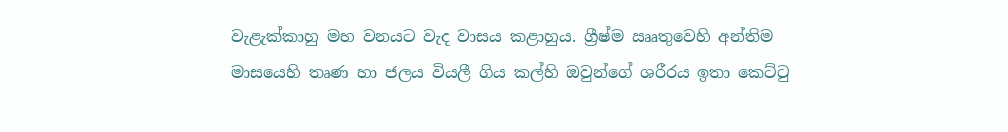වැළැක්කාහු මහ වනයට වැද වාසය කළාහුය. ග්‍රීෂ්ම ඎතුවෙහි අන්තිම මාසයෙහි තෘණ හා ජලය වියලී ගිය කල්හි ඔවුන්ගේ ශරීරය ඉතා කෙට්ටු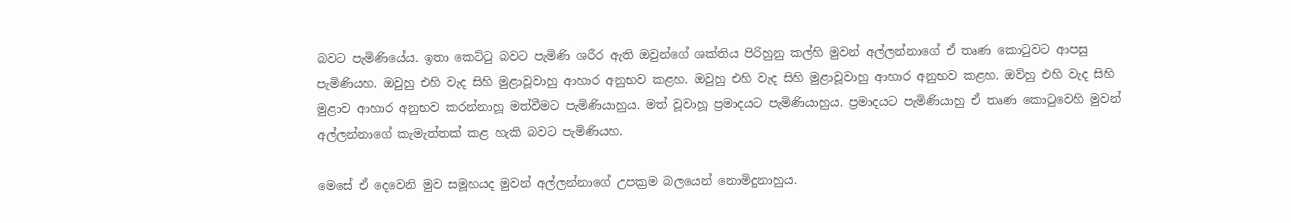බවට පැමිණියේය. ඉතා කෙට්ටු බවට පැමිණි ශරීර ඇති ඔවුන්ගේ ශක්තිය පිරිහුනු කල්හි මුවන් අල්ලන්නාගේ ඒ තෘණ කොටුවට ආපසු පැමිණියහ. ඔවුහු එහි වැද සිහි මුළාවූවාහු ආහාර අනුභව කළහ. ඔවුහු එහි වැද සිහි මුළාවූවාහු ආහාර අනුභව කළහ. ඔව්හු එහි වැද සිහි මුළාව ආහාර අනුභව කරන්නාහූ මත්වීමට පැමිණියාහුය. මත් වූවාහූ ප්‍රමාදයට පැමිණියාහුය. ප්‍රමාදයට පැමිණියාහු ඒ තෘණ කොටුවෙහි මුවන් අල්ලන්නාගේ කැමැත්තක් කළ හැකි බවට පැමිණියහ.

මෙසේ ඒ දෙවෙනි මුව සමූහයද මුවන් අල්ලන්නාගේ උපක්‍රම බලයෙන් නොමිදුනාහුය.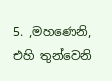5. ,මහණෙනි, එහි තුන්වෙනි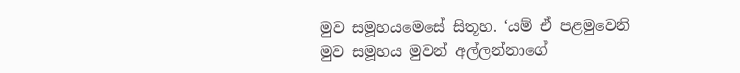මුව සමූහයමෙසේ සිතූහ. ‘යම් ඒ පළමුවෙනි මුව සමූහය මුවන් අල්ලන්නාගේ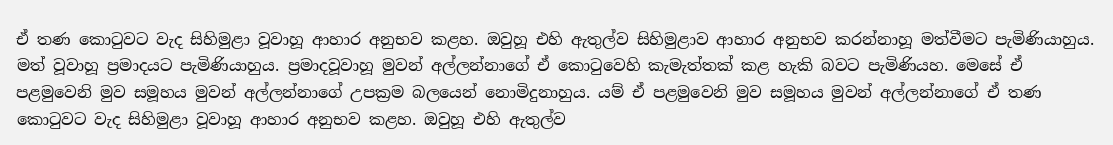ඒ තණ කොටුවට වැද සිහිමුළා වූවාහූ ආහාර අනුභව කළහ. ඔවුහූ එහි ඇතුල්ව සිහිමුළාව ආහාර අනුභව කරන්නාහූ මත්වීමට පැමිණියාහුය. මත් වූවාහූ ප්‍රමාදයට පැමිණියාහුය. ප්‍රමාදවූවාහූ මුවන් අල්ලන්නාගේ ඒ කොටුවෙහි කැමැත්තක් කළ හැකි බවට පැමිණියහ. මෙසේ ඒ පළමුවෙනි මුව සමූහය මුවන් අල්ලන්නාගේ උපක්‍රම බලයෙන් නොමිදුනාහුය. යම් ඒ පළමුවෙනි මුව සමූහය මුවන් අල්ලන්නාගේ ඒ තණ කොටුවට වැද සිහිමුළා වූවාහූ ආහාර අනුභව කළහ. ඔවුහූ එහි ඇතුල්ව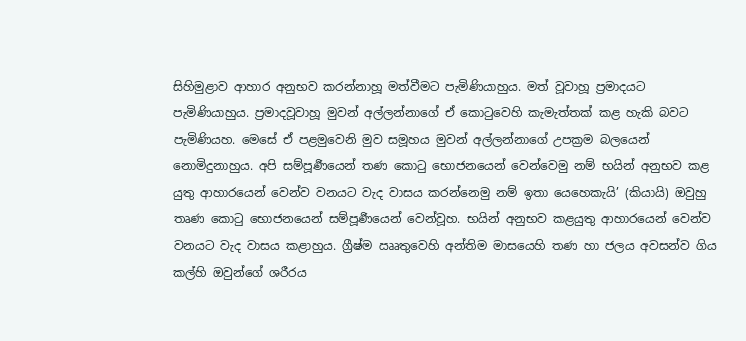සිහිමුළාව ආහාර අනුභව කරන්නාහූ මත්වීමට පැමිණියාහුය. මත් වූවාහූ ප්‍රමාදයට පැමිණියාහුය. ප්‍රමාදවූවාහූ මුවන් අල්ලන්නාගේ ඒ කොටුවෙහි කැමැත්තක් කළ හැකි බවට පැමිණියහ. මෙසේ ඒ පළමුවෙනි මුව සමූහය මුවන් අල්ලන්නාගේ උපක්‍රම බලයෙන් නොමිදුනාහුය. අපි සම්පූර්‍ණයෙන් තණ කොටු භොජනයෙන් වෙන්වෙමු නම් භයින් අනුභව කළ යුතු ආහාරයෙන් වෙන්ව වනයට වැද වාසය කරන්නෙමු නම් ඉතා යෙහෙකැයි’ (කියායි) ඔවුහු තෘණ කොටු භොජනයෙන් සම්පූර්‍ණයෙන් වෙන්වූහ. භයින් අනුභව කළයුතු ආහාරයෙන් වෙන්ව වනයට වැද වාසය කළාහුය. ග්‍රීෂ්ම ඎතුවෙහි අන්තිම මාසයෙහි තණ හා ජලය අවසන්ව ගිය කල්හි ඔවුන්ගේ ශරීරය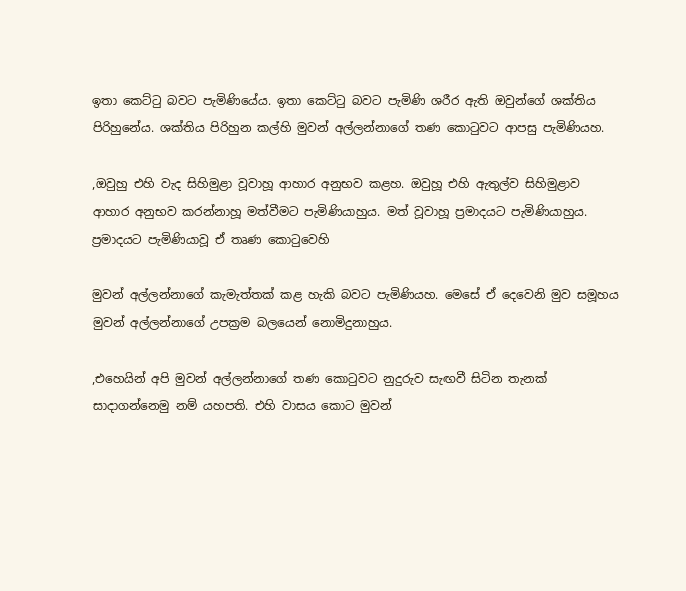ඉතා කෙට්ටු බවට පැමිණියේය. ඉතා කෙට්ටු බවට පැමිණි ශරීර ඇති ඔවුන්ගේ ශක්තිය පිරිහුනේය. ශක්තිය පිරිහුන කල්හි මුවන් අල්ලන්නාගේ තණ කොටුවට ආපසු පැමිණියහ.

,ඔවුහු එහි වැද සිහිමුළා වූවාහූ ආහාර අනුභව කළහ. ඔවුහූ එහි ඇතුල්ව සිහිමුළාව ආහාර අනුභව කරන්නාහූ මත්වීමට පැමිණියාහුය. මත් වූවාහූ ප්‍රමාදයට පැමිණියාහුය. ප්‍රමාදයට පැමිණියාවූ ඒ තෘණ කොටුවෙහි

මුවන් අල්ලන්නාගේ කැමැත්තක් කළ හැකි බවට පැමිණියහ. මෙසේ ඒ දෙවෙනි මුව සමූහය මුවන් අල්ලන්නාගේ උපක්‍රම බලයෙන් නොමිදුනාහුය.

,එහෙයින් අපි මුවන් අල්ලන්නාගේ තණ කොටුවට නුදුරුව සැඟවී සිටින තැනක් සාදාගන්නෙමු නම් යහපති. එහි වාසය කොට මුවන්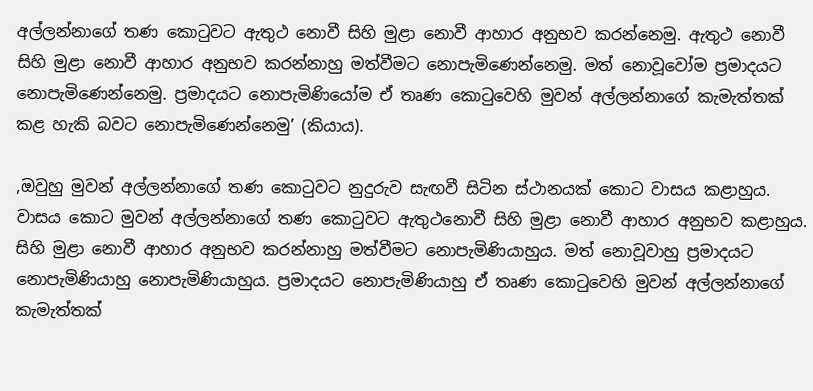අල්ලන්නාගේ තණ කොටුවට ඇතුථ නොවී සිහි මුළා නොවී ආහාර අනුභව කරන්නෙමු. ඇතුථ නොවී සිහි මුළා නොවී ආහාර අනුභව කරන්නාහු මත්වීමට නොපැමිණෙන්නෙමු. මත් නොවූවෝම ප්‍රමාදයට නොපැමිණෙන්නෙමු. ප්‍රමාදයට නොපැමිණියෝම ඒ තෘණ කොටුවෙහි මුවන් අල්ලන්නාගේ කැමැත්තක් කළ හැකි බවට නොපැමිණෙන්නෙමු’ (කියාය).

,ඔවුහු මුවන් අල්ලන්නාගේ තණ කොටුවට නුදුරුව සැඟවී සිටින ස්ථානයක් කොට වාසය කළාහුය. වාසය කොට මුවන් අල්ලන්නාගේ තණ කොටුවට ඇතුථනොවී සිහි මුළා නොවී ආහාර අනුභව කළාහුය. සිහි මුළා නොවී ආහාර අනුභව කරන්නාහු මත්වීමට නොපැමිණියාහුය. මත් නොවූවාහු ප්‍රමාදයට නොපැමිණියාහු නොපැමිණියාහුය. ප්‍රමාදයට නොපැමිණියාහු ඒ තෘණ කොටුවෙහි මුවන් අල්ලන්නාගේ කැමැත්තක්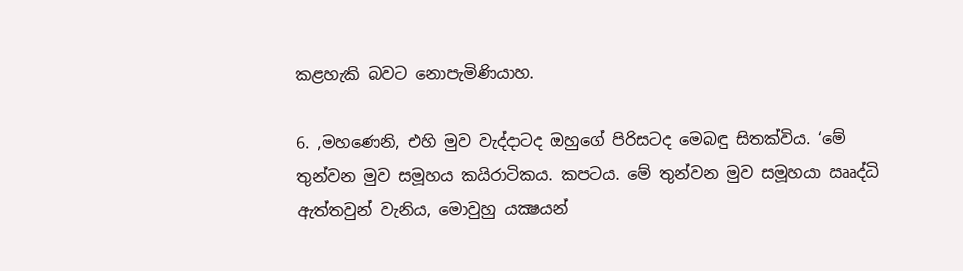කළහැකි බවට නොපැමිණියාහ.

6. ,මහණෙනි, එහි මුව වැද්දාටද ඔහුගේ පිරිසටද මෙබඳු සිතක්විය. ‘මේ තුන්වන මුව සමූහය කයිරාටිකය. කපටය. මේ තුන්වන මුව සමූහයා ඎද්ධි ඇත්තවුන් වැනිය, මොවුහු යක්‍ෂයන්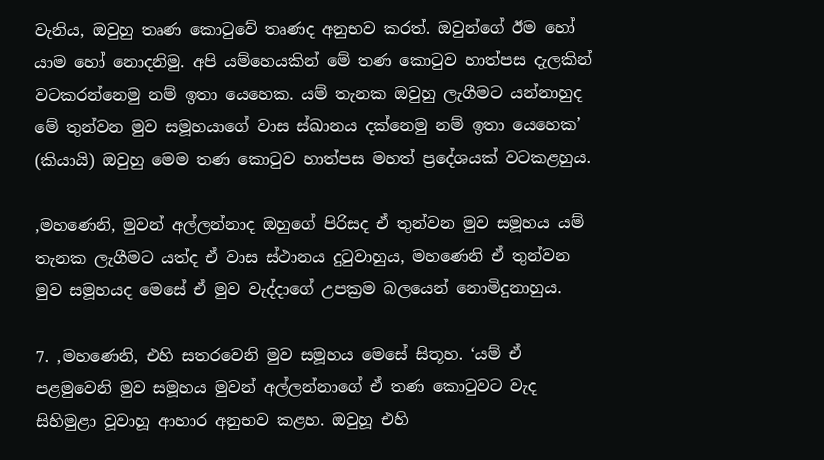වැනිය, ඔවුහු තෘණ කොටුවේ තෘණද අනුභව කරත්. ඔවුන්ගේ ඊම හෝ යාම හෝ නොදනිමු. අපි යම්හෙයකින් මේ තණ කොටුව හාත්පස දැලකින් වටකරන්නෙමු නම් ඉතා යෙහෙක. යම් තැනක ඔවුහු ලැගීමට යන්නාහුද මේ තුන්වන මුව සමූහයාගේ වාස ස්ඛානය දක්නෙමු නම් ඉතා යෙහෙක’ (කියායි) ඔවුහු මෙම තණ කොටුව හාත්පස මහත් ප්‍රදේශයක් වටකළහුය.

,මහණෙනි, මුවන් අල්ලන්නාද ඔහුගේ පිරිසද ඒ තුන්වන මුව සමූහය යම් තැනක ලැගීමට යත්ද ඒ වාස ස්ථානය දුටුවාහුය, මහණෙනි ඒ තුන්වන මුව සමූහයද මෙසේ ඒ මුව වැද්දාගේ උපක්‍රම බලයෙන් නොමිදුනාහුය.

7. ,මහණෙනි, එහි සතරවෙනි මුව සමූහය මෙසේ සිතූහ. ‘යම් ඒ පළමුවෙනි මුව සමූහය මුවන් අල්ලන්නාගේ ඒ තණ කොටුවට වැද සිහිමුළා වූවාහූ ආහාර අනුභව කළහ. ඔවුහූ එහි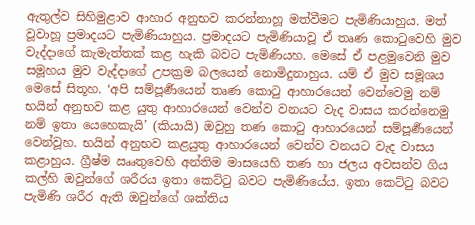ඇතුල්ව සිහිමුළාව ආහාර අනුභව කරන්නාහූ මත්වීමට පැමිණියාහුය. මත් වූවාහූ ප්‍රමාදයට පැමිණියාහුය. ප්‍රමාදයට පැමිණියාවූ ඒ තෘණ කොටුවෙහි මුව වැද්දාගේ කැමැත්තක් කළ හැකි බවට පැමිණියහ. මෙසේ ඒ පළමුවෙනි මුව සමූහය මුව වැද්දාගේ උපක්‍රම බලයෙන් නොමිදුනාහුය. යම් ඒ මුව සමූශය මෙසේ සිතූහ. ‘අපි සම්පූර්‍ණයෙන් තෘණ කොටු ආහාරයෙන් වෙන්වෙමු නම් භයින් අනුභව කළ යුතු ආහාරයෙන් වෙන්ව වනයට වැද වාසය කරන්නෙමු නම් ඉතා යෙහෙකැයි’ (කියායි) ඔවුහු තණ කොටු ආහාරයෙන් සම්පූර්‍ණයෙන් වෙන්වූහ. භයින් අනුභව කළයුතු ආහාරයෙන් වෙන්ව වනයට වැද වාසය කළාහුය. ග්‍රීෂ්ම ඎතුවෙහි අන්තිම මාසයෙහි තණ හා ජලය අවසන්ව ගිය කල්හි ඔවුන්ගේ ශරීරය ඉතා කෙට්ටු බවට පැමිණියේය. ඉතා කෙට්ටු බවට පැමිණි ශරීර ඇති ඔවුන්ගේ ශක්තිය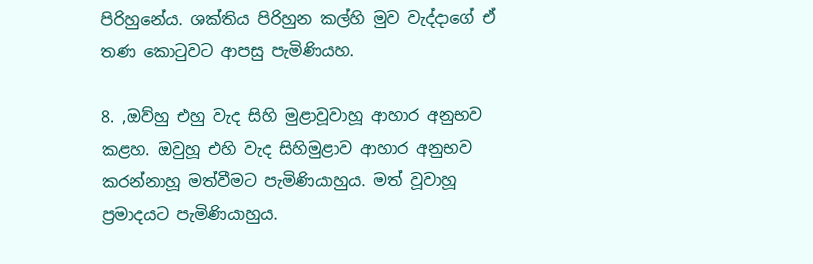පිරිහුනේය. ශක්තිය පිරිහුන කල්හි මුව වැද්දාගේ ඒ තණ කොටුවට ආපසු පැමිණියහ.

8. ,ඔව්හු එහු වැද සිහි මුළාවූවාහූ ආහාර අනුභව කළහ. ඔවුහූ එහි වැද සිහිමුළාව ආහාර අනුභව කරන්නාහූ මත්වීමට පැමිණියාහුය. මත් වූවාහූ ප්‍රමාදයට පැමිණියාහුය.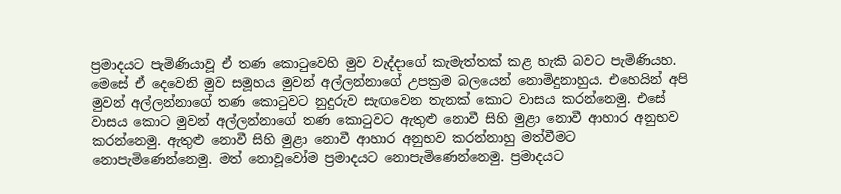ප්‍රමාදයට පැමිණියාවූ ඒ තණ කොටුවෙහි මුව වැද්දාගේ කැමැත්තක් කළ හැකි බවට පැමිණියහ. මෙසේ ඒ දෙවෙනි මුව සමූහය මුවන් අල්ලන්නාගේ උපක්‍රම බලයෙන් නොමිදුනාහුය. එහෙයින් අපි මුවන් අල්ලන්නාගේ තණ කොටුවට නුදුරුව සැඟවෙන තැනක් කොට වාසය කරන්නෙමු. එසේ වාසය කොට මුවන් අල්ලන්නාගේ තණ කොටුවට ඇතුළු නොවී සිහි මුළා නොවී ආහාර අනුභව කරන්නෙමු. ඇතුළු නොවී සිහි මුළා නොවී ආහාර අනුභව කරන්නාහු මත්වීමට නොපැමිණෙන්නෙමු. මත් නොවූවෝම ප්‍රමාදයට නොපැමිණෙන්නෙමු. ප්‍රමාදයට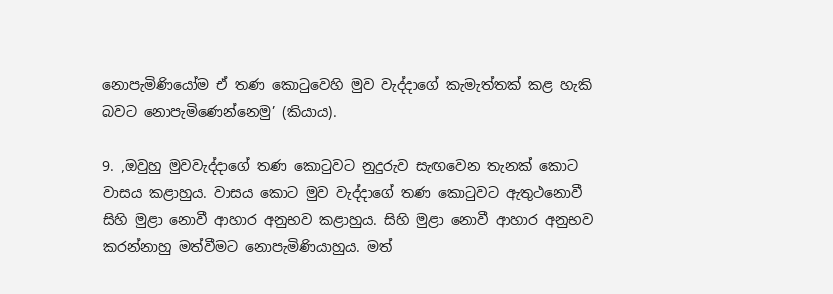නොපැමිණියෝම ඒ තණ කොටුවෙහි මුව වැද්දාගේ කැමැත්තක් කළ හැකි බවට නොපැමිණෙන්නෙමු’ (කියාය).

9. ,ඔවුහු මුවවැද්දාගේ තණ කොටුවට නුදුරුව සැඟවෙන තැනක් කොට වාසය කළාහුය. වාසය කොට මුව වැද්දාගේ තණ කොටුවට ඇතුථනොවී සිහි මුළා නොවී ආහාර අනුභව කළාහුය. සිහි මුළා නොවී ආහාර අනුභව කරන්නාහු මත්වීමට නොපැමිණියාහුය. මත්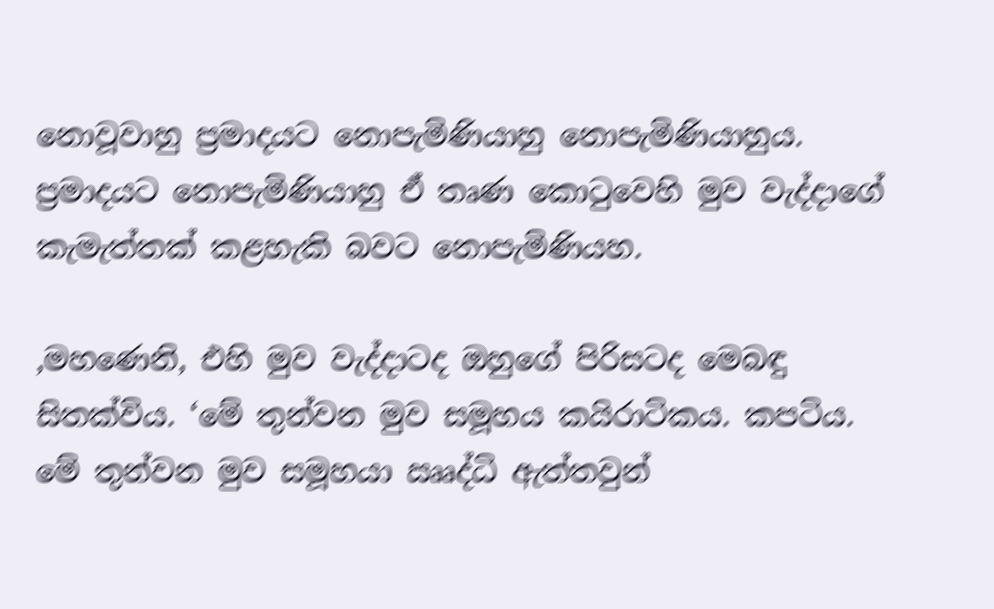නොවූවාහු ප්‍රමාදයට නොපැමිණියාහු නොපැමිණියාහුය. ප්‍රමාදයට නොපැමිණියාහු ඒ තෘණ කොටුවෙහි මුව වැද්දාගේ කැමැත්තක් කළහැකි බවට නොපැමිණියහ.

,මහණෙනි, එහි මුව වැද්දාටද ඔහුගේ පිරිසටද මෙබඳු සිතක්විය. ‘මේ තුන්වන මුව සමූහය කයිරාටිකය. කපටිය. මේ තුන්වන මුව සමූහයා ඎද්ධි ඇත්තවුන්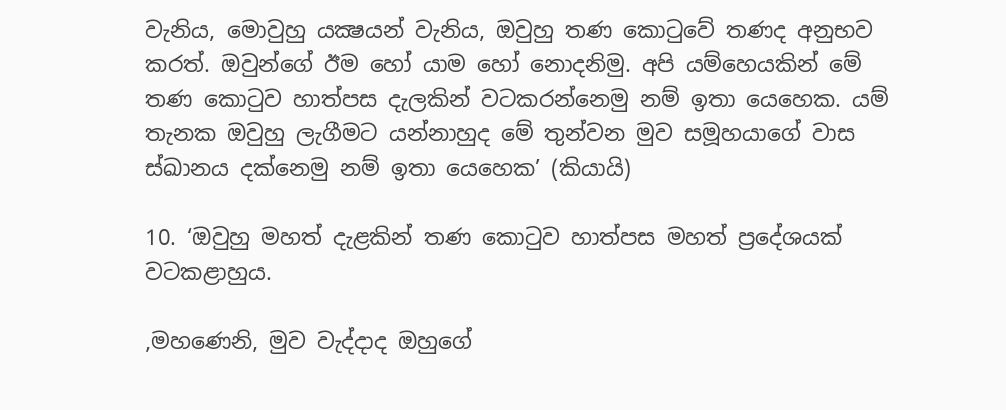වැනිය, මොවුහු යක්‍ෂයන් වැනිය, ඔවුහු තණ කොටුවේ තණද අනුභව කරත්. ඔවුන්ගේ ඊම හෝ යාම හෝ නොදනිමු. අපි යම්හෙයකින් මේ තණ කොටුව හාත්පස දැලකින් වටකරන්නෙමු නම් ඉතා යෙහෙක. යම් තැනක ඔවුහු ලැගීමට යන්නාහුද මේ තුන්වන මුව සමූහයාගේ වාස ස්ඛානය දක්නෙමු නම් ඉතා යෙහෙක’ (කියායි)

10. ‘ඔවුහු මහත් දැළකින් තණ කොටුව හාත්පස මහත් ප්‍රදේශයක් වටකළාහුය.

,මහණෙනි, මුව වැද්දාද ඔහුගේ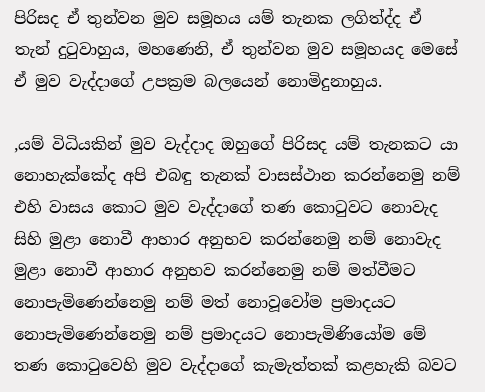පිරිසද ඒ තුන්වන මුව සමූහය යම් තැනක ලගිත්ද්ද ඒ තැන් දුටුවාහුය, මහණෙනි, ඒ තුන්වන මුව සමූහයද මෙසේ ඒ මුව වැද්දාගේ උපක්‍රම බලයෙන් නොමිදුනාහුය.

,යම් විධියකින් මුව වැද්දාද ඔහුගේ පිරිසද යම් තැනකට යා නොහැක්කේද අපි එබඳු තැනක් වාසස්ථාන කරන්නෙමු නම් එහි වාසය කොට මුව වැද්දාගේ තණ කොටුවට නොවැද සිහි මුළා නොවී ආහාර අනුභව කරන්නෙමු නම් නොවැද මුළා නොවී ආහාර අනුභව කරන්නෙමු නම් මත්වීමට නොපැමිණෙන්නෙමු නම් මත් නොවූවෝම ප්‍රමාදයට නොපැමිණෙන්නෙමු නම් ප්‍රමාදයට නොපැමිණියෝම මේ තණ කොටුවෙහි මුව වැද්දාගේ කැමැත්තක් කළහැකි බවට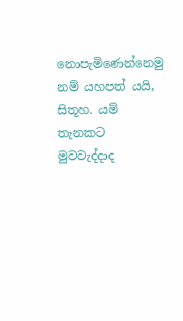නොපැමිණෙන්නෙමු නම් යහපත් යයි, සිතූහ. යම් තැනකට මුවවැද්දාද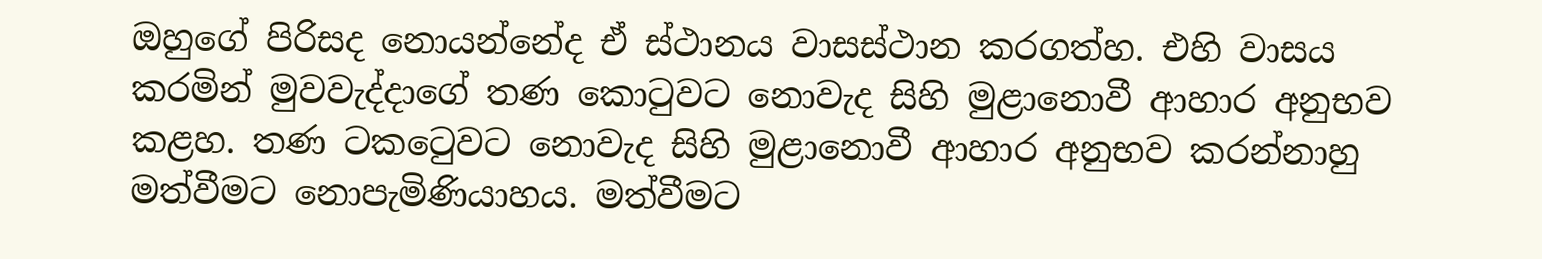ඔහුගේ පිරිසද නොයන්නේද ඒ ස්ථානය වාසස්ථාන කරගත්හ. එහි වාසය කරමින් මුවවැද්දාගේ තණ කොටුවට නොවැද සිහි මුළානොවී ආහාර අනුභව කළහ. තණ ටකටෙුවට නොවැද සිහි මුළානොවී ආහාර අනුභව කරන්නාහු මත්වීමට නොපැමිණියාහය. මත්වීමට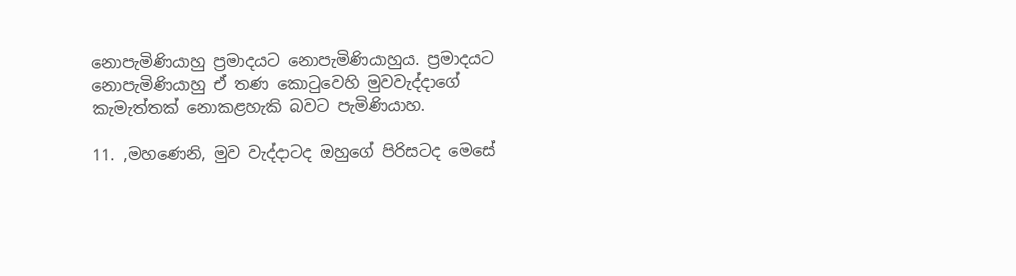නොපැමිණියාහු ප්‍රමාදයට නොපැමිණියාහුය. ප්‍රමාදයට නොපැමිණියාහු ඒ තණ කොටුවෙහි මුවවැද්දාගේ කැමැත්තක් නොකළහැකි බවට පැමිණියාහ.

11. ,මහණෙනි, මුව වැද්දාටද ඔහුගේ පිරිසටද මෙසේ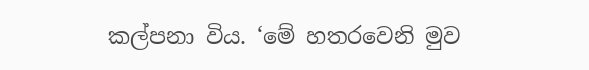කල්පනා විය. ‘මේ හතරවෙනි මුව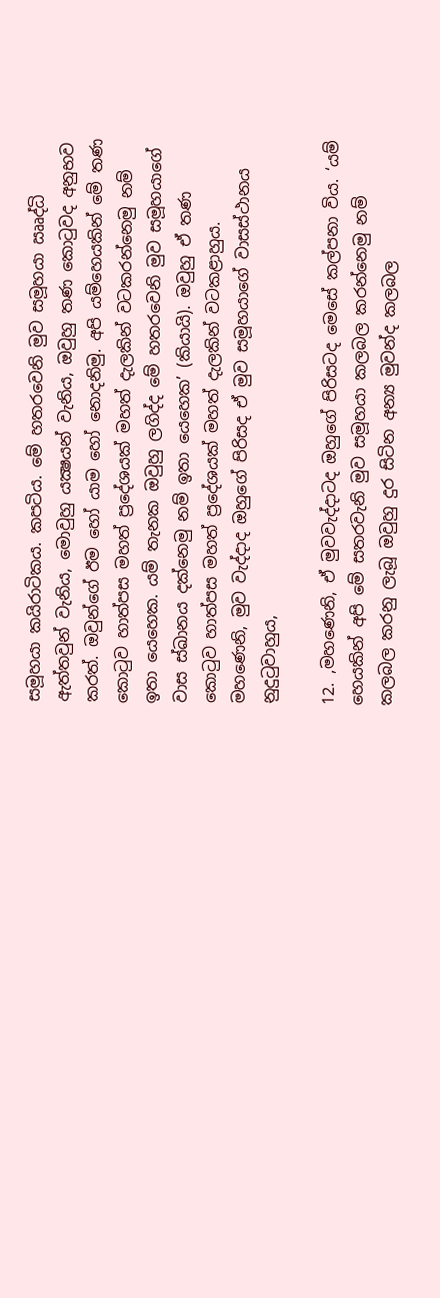සමූහයා කයිරාටිකය. කපටිය. මේ හතරවෙනි මුව සමූහයා ඎද්ධි ඇත්තවුන් වැනිය, මොවුහු යක්‍ෂයන් වැනිය, ඔවුහු තණ කොටුවද අනුභව කරත්. ඔවුන්ගේ ඊම හෝ යාම හෝ නොදනිමු. අපි යම්හෙයකින් මේ තණ කොටුව හාත්පස මහත් ප්‍රදේශයක් මහත් දැලකින් වටකරන්නෙමු නම් ඉතා යෙහෙක. යම් තැනක ඔවුහු ලගිද්ද මේ හතරවෙනි මුව සමූහයාගේ වාස ස්ඛානය දක්නෙමු නම් ඉතා යෙහෙක’ (කියායි). ඔවුහු ඒ තණ කොටුව හාත්පස මහත් ප්‍රදේශයක් මහත් දැලකින් වටකළාහුය. මහණෙනි, මුව වැද්දාද ඔහුගේ පිරිසද ඒ මුව සමූහයාගේ වාසස්ථානය නුදුටුවාහුය,

12. ,මහණෙනි, ඒ මුවවැද්දාටද ඔහුගේ පිරිසටද මෙසේ කල්පනා විය. ‘යම් හෙයකින් අපි මේ සතරවැනි මුව සමූහයා කලබල කරන්නෙමු නම් කලබල කරනු ලැබූ ඔවුහු දුර සිටින අන්‍ය මුවන්ද කලබල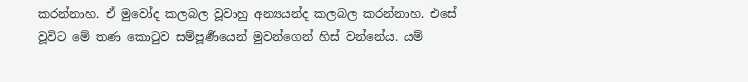කරන්නාහ. ඒ මුවෝද කලබල වූවාහු අන්‍යයන්ද කලබල කරන්නාහ. එසේ වූවිට මේ තණ කොටුව සම්පූර්‍ණයෙන් මුවන්ගෙන් හිස් වන්නේය. යම්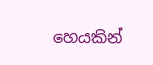හෙයකින්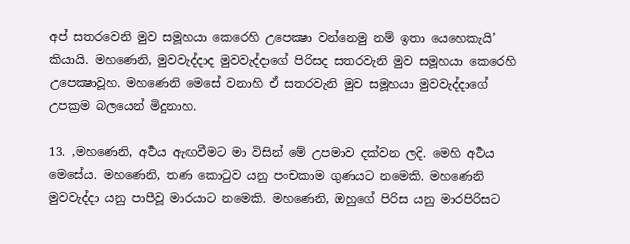අප් සතරවෙනි මුව සමූහයා කෙරෙහි උපෙක්‍ෂා වන්නෙමු නම් ඉතා යෙහෙකැයි’ කියායි. මහණෙනි, මුවවැද්දාද මුවවැද්දාගේ පිරිසද සතරවැනි මුව සමූහයා කෙරෙහි උපෙක්‍ෂාවූහ. මහණෙනි මෙසේ වනාහි ඒ සතරවැනි මුව සමූහයා මුවවැද්දාගේ උපක්‍රම බලයෙන් මිදුනාහ.

13. ,මහණෙනි, අර්‍ථය ඇඟවීමට මා විසින් මේ උපමාව දක්වන ලදි. මෙහි අර්‍ථය මෙසේය. මහණෙනි, තණ කොටුව යනු පංචකාම ගුණයට නමෙකි. මහණෙනි මුවවැද්දා යනු පාපීවූ මාරයාට නමෙකි. මහණෙනි, ඔහුගේ පිරිස යනු මාරපිරිසට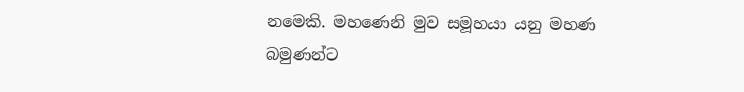නමෙකි. මහණෙනි මුව සමූහයා යනු මහණ බමුණන්ට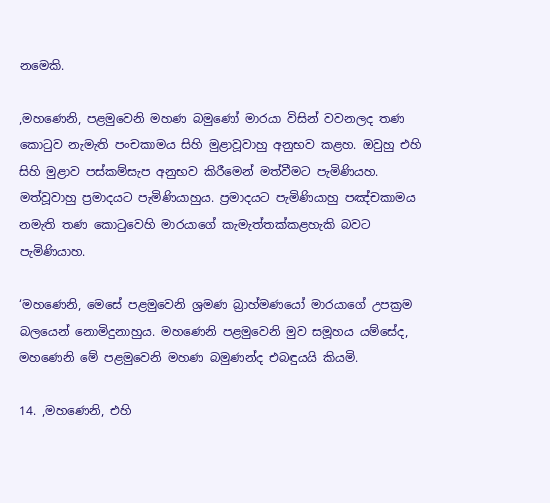නමෙකි.

,මහණෙනි, පළමුවෙනි මහණ බමුණෝ මාරයා විසින් වවනලද තණ කොටුව නැමැති පංචකාමය සිහි මුළාවූවාහු අනුභව කළහ. ඔවුහු එහි සිහි මුළාව පස්කම්සැප අනුභව කිරීමෙන් මත්වීමට පැමිණියහ. මත්වූවාහු ප්‍රමාදයට පැමිණියාහුය. ප්‍රමාදයට පැමිණියාහු පඤ්චකාමය නමැති තණ කොටුවෙහි මාරයාගේ කැමැත්තක්කළහැකි බවට පැමිණියාහ.

‘මහණෙනි, මෙසේ පළමුවෙනි ශ්‍රමණ බ්‍රාහ්මණයෝ මාරයාගේ උපක්‍රම බලයෙන් නොමිදුනාහුය. මහණෙනි පළමුවෙනි මුව සමූහය යම්සේද, මහණෙනි මේ පළමුවෙනි මහණ බමුණන්ද එබඳුයයි කියමි.

14. ,මහණෙනි, එහි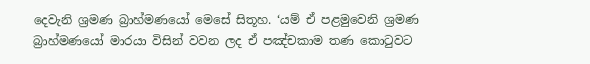දෙවැනි ශ්‍රමණ බ්‍රාහ්මණයෝ මෙසේ සිතූහ. ‘යම් ඒ පළමුවෙනි ශ්‍රමණ බ්‍රාහ්මණයෝ මාරයා විසින් වවන ලද ඒ පඤ්චකාම තණ කොටුවට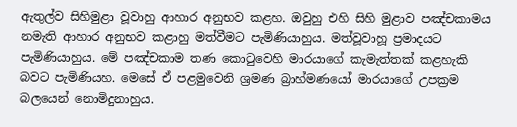ඇතුල්ව සිහිමුළා වූවාහු ආහාර අනුභව කළහ. ඔවුහු එහි සිහි මුළාව පඤ්චකාමය නමැති ආහාර අනුභව කළාහු මත්වීමට පැමිණියාහුය. මත්වූවාහූ ප්‍රමාදයට පැමිණියාහුය. මේ පඤ්චකාම තණ කොටුවෙහි මාරයාගේ කැමැත්තක් කළහැකි බවට පැමිණියහ. මෙසේ ඒ පළමුවෙනි ශ්‍රමණ බ්‍රාහ්මණයෝ මාරයාගේ උපක්‍රම බලයෙන් නොමිදුනාහුය.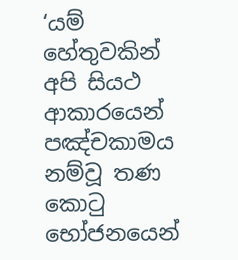‘යම් හේතුවකින් අපි සියථ ආකාරයෙන් පඤ්චකාමය නම්වූ තණ කොටු භෝජනයෙන්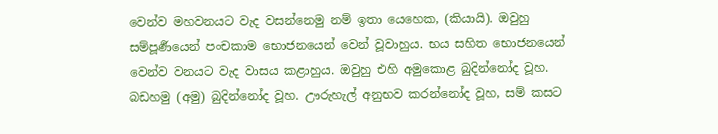වෙන්ව මහවනයට වැද වසන්නෙමු නම් ඉතා යෙහෙක, (කියායි). ඔවුහු සම්පූර්‍ණයෙන් පංචකාම භොජනයෙන් වෙන් වූවාහුය. භය සහිත භොජනයෙන් වෙන්ව වනයට වැද වාසය කළාහුය. ඔවුහු එහි අමුකොළ බුදින්නෝද වූහ. බඩහමු (අමු) බුදින්නෝද වූහ. ඌරුහැල් අනුභව කරන්නෝද වූහ, සම් කසට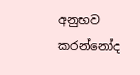අනුභව කරන්නෝද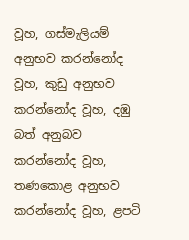වූහ, ගස්මැලියම් අනුභව කරන්නෝද වූහ, කුඩු අනුභව කරන්නෝද වූහ, දඹු බත් අනුබව කරන්නෝද වූහ, තණකොළ අනුභව කරන්නෝද වූහ, ළපටි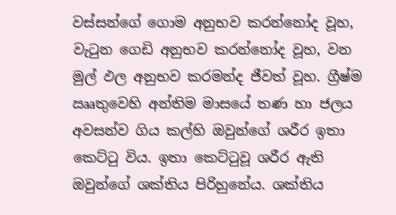වස්සන්ගේ ගොම අනුභව කරන්නෝද වූහ, වැටුන ගෙඩි අනුභව කරන්නෝද වූහ, වන මුල් ඵල අනුභව කරමන්ද ජීවත් වූහ. ග්‍රීෂ්ම ඎතුවෙහි අන්තිම මාසයේ තණ හා ජලය අවසන්ව ගිය කල්හි ඔවුන්ගේ ශරීර ඉතා කෙට්ටු විය. ඉතා කෙට්ටුවූ ශරීර ඇති ඔවුන්ගේ ශක්තිය පිරිහුනේය. ශක්තිය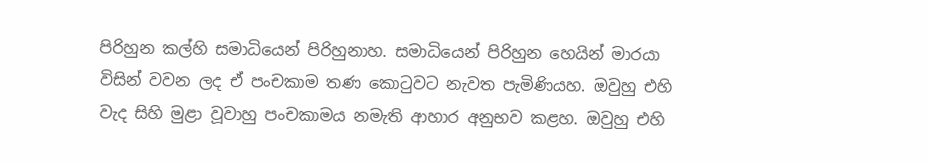පිරිහුන කල්හි සමාධියෙන් පිරිහුනාහ. සමාධියෙන් පිරිහුන හෙයින් මාරයා විසින් වවන ලද ඒ පංචකාම තණ කොටුවට නැවත පැමිණියහ. ඔවුහු එහි වැද සිහි මුළා වූවාහු පංචකාමය නමැති ආහාර අනුභව කළහ. ඔවුහු එහි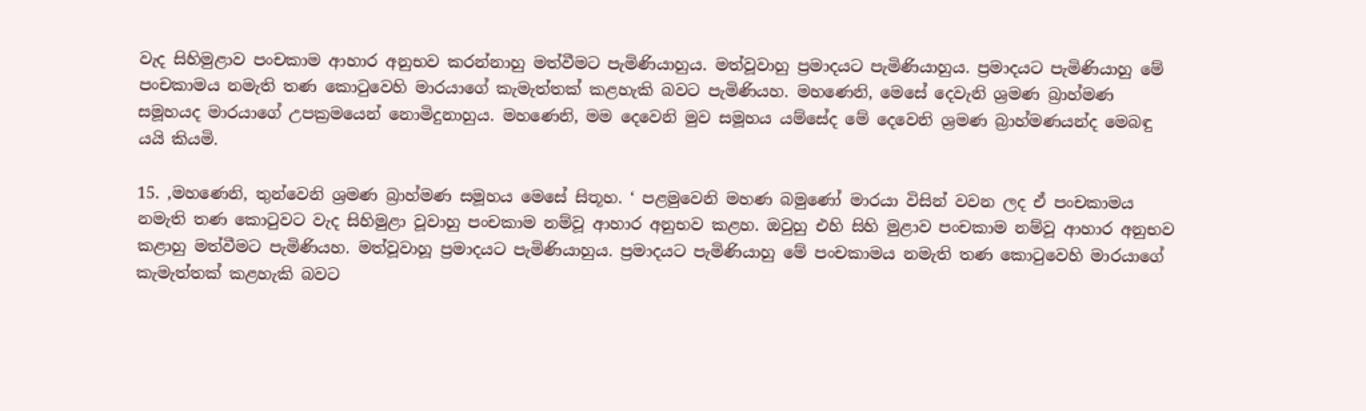වැද සිහිමුළාව පංචකාම ආහාර අනුභව කරන්නාහු මත්වීමට පැමිණියාහුය. මත්වූවාහු ප්‍රමාදයට පැමිණියාහුය. ප්‍රමාදයට පැමිණියාහු මේ පංචකාමය නමැති තණ කොටුවෙහි මාරයාගේ කැමැත්තක් කළහැකි බවට පැමිණියහ. මහණෙනි, මෙසේ දෙවැනි ශ්‍රමණ බ්‍රාහ්මණ සමූහයද මාරයාගේ උපක්‍රමයෙන් නොමිදුනාහුය. මහණෙනි, මම දෙවෙනි මුව සමූහය යම්සේද මේ දෙවෙනි ශ්‍රමණ බ්‍රාහ්මණයන්ද මෙබඳු යයි කියමි.

15. ,මහණෙනි, තුන්වෙනි ශ්‍රමණ බ්‍රාහ්මණ සමූහය මෙසේ සිතූහ. ‘ පළමුවෙනි මහණ බමුණෝ මාරයා විසින් වවන ලද ඒ පංචකාමය නමැති තණ කොටුවට වැද සිහිමුළා වූවාහු පංචකාම නම්වූ ආහාර අනුභව කළහ. ඔවුහු එහි සිහි මුළාව පංචකාම නම්වූ ආහාර අනුභව කළාහු මත්වීමට පැමිණියහ. මත්වූවාහූ ප්‍රමාදයට පැමිණියාහුය. ප්‍රමාදයට පැමිණියාහු මේ පංචකාමය නමැති තණ කොටුවෙහි මාරයාගේ කැමැත්තක් කළහැකි බවට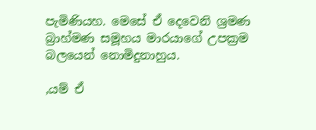පැමිණියහ. මෙසේ ඒ දෙවෙනි ශ්‍රමණ බ්‍රාහ්මණ සමූහය මාරයාගේ උපක්‍රම බලයෙන් නොමිදුනාහුය.

,යම් ඒ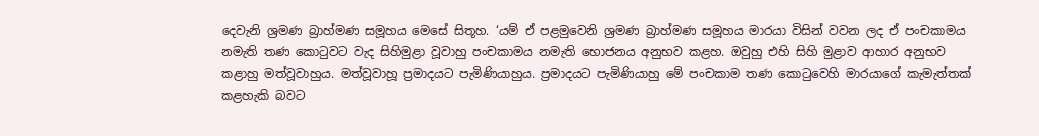දෙවැනි ශ්‍රමණ බ්‍රාහ්මණ සමූහය මෙසේ සිතූහ. ‘යම් ඒ පළමුවෙනි ශ්‍රමණ බ්‍රාහ්මණ සමූහය මාරයා විසින් වවන ලද ඒ පංචකාමය නමැති තණ කොටුවට වැද සිහිමුළා වූවාහු පංචකාමය නමැති භොජනය අනුභව කළහ. ඔවුහු එහි සිහි මුළාව ආහාර අනුභව කළාහු මත්වූවාහුය. මත්වූවාහූ ප්‍රමාදයට පැමිණියාහුය. ප්‍රමාදයට පැමිණියාහු මේ පංචකාම තණ කොටුවෙහි මාරයාගේ කැමැත්තක් කළහැකි බවට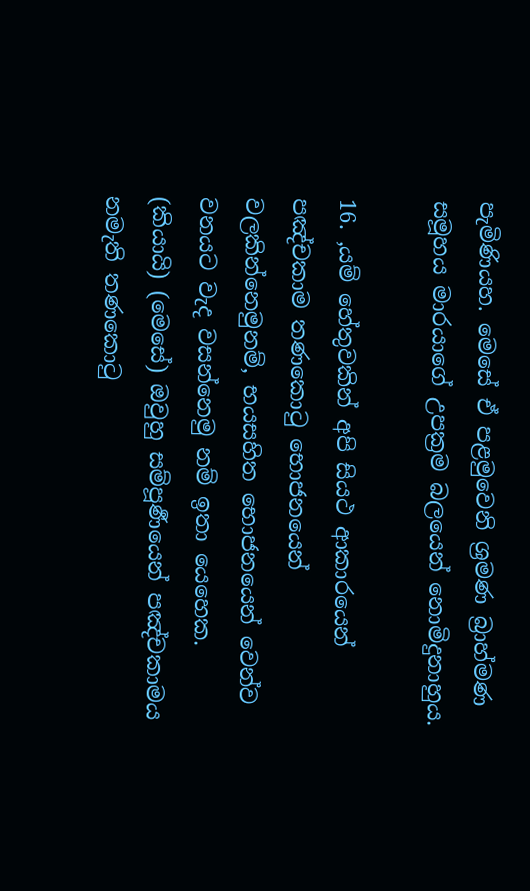පැමිණියහ. මෙසේ ඒ පළමුවෙනි ශ්‍රමණ බ්‍රාහ්මණ සමූහය මාරයාගේ උපක්‍රම බලයෙන් නොමිදුනාහුය.

16. ,යම් හේතුවකින් අපි සියථ ආකාරයෙන් පඤ්චකාම තණකොටු භොජනයෙන් වලකින්නෙමුනම්, භයසහිත භොජනයෙන් වෙන්ව වනයට වැද වසන්නෙමු නම් ඉතා යෙහෙක. (කියායි) (මෙසේ) ඔවුහු සම්පූර්‍ණයෙන් පඤ්චකාමය නමැති තණකොටු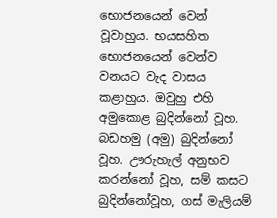භොජනයෙන් වෙන් වූවාහුය. භයසහිත භොජනයෙන් වෙන්ව වනයට වැද වාසය කළාහුය. ඔවුහු එහි අමුකොළ බුදින්නෝ වූහ. බඩහමු (අමු) බුදින්නෝ වූහ. ඌරුහැල් අනුභව කරන්නෝ වූහ, සම් කසට බුදින්නෝවූහ, ගස් මැලියම්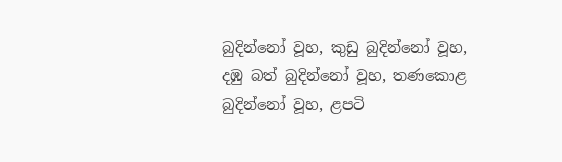බුදින්නෝ වූහ, කුඩු බුදින්නෝ වූහ, දඹු බත් බුදින්නෝ වූහ, තණකොළ බුදින්නෝ වූහ, ළපටි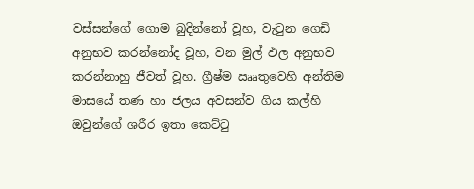වස්සන්ගේ ගොම බුදින්නෝ වූහ, වැටුන ගෙඩි අනුභව කරන්නෝද වූහ, වන මුල් ඵල අනුභව කරන්නාහු ජීවත් වූහ. ග්‍රීෂ්ම ඎතුවෙහි අන්තිම මාසයේ තණ හා ජලය අවසන්ව ගිය කල්හි ඔවුන්ගේ ශරීර ඉතා කෙට්ටු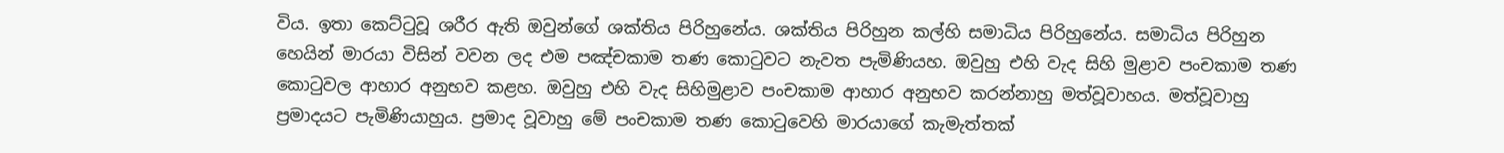විය. ඉතා කෙට්ටුවූ ශරීර ඇති ඔවුන්ගේ ශක්තිය පිරිහුනේය. ශක්තිය පිරිහුන කල්හි සමාධිය පිරිහුනේය. සමාධිය පිරිහුන හෙයින් මාරයා විසින් වවන ලද එම පඤ්චකාම තණ කොටුවට නැවත පැමිණියහ. ඔවුහු එහි වැද සිහි මුළාව පංචකාම තණ කොටුවල ආහාර අනුභව කළහ. ඔවුහු එහි වැද සිහිමුළාව පංචකාම ආහාර අනුභව කරන්නාහු මත්වූවාහය. මත්වූවාහු ප්‍රමාදයට පැමිණියාහුය. ප්‍රමාද වූවාහු මේ පංචකාම තණ කොටුවෙහි මාරයාගේ කැමැත්තක්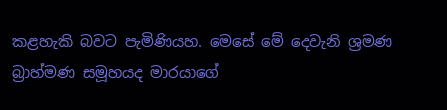කළහැකි බවට පැමිණියහ. මෙසේ මේ දෙවැනි ශ්‍රමණ බ්‍රාහ්මණ සමූහයද මාරයාගේ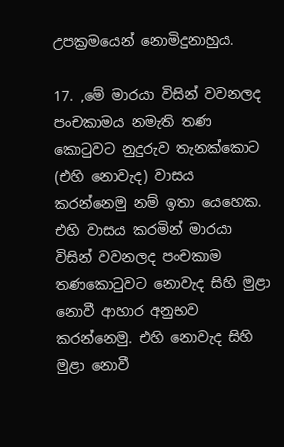උපක්‍රමයෙන් නොමිදුනාහුය.

17. ,මේ මාරයා විසින් වවනලද පංචකාමය නමැති තණ කොටුවට නුදුරුව තැනක්කොට (එහි නොවැද) වාසය කරන්නෙමු නම් ඉතා යෙහෙක. එහි වාසය කරමින් මාරයා විසින් වවනලද පංචකාම තණකොටුවට නොවැද සිහි මුළා නොවී ආහාර අනුභව කරන්නෙමු. එහි නොවැද සිහි මුළා නොවී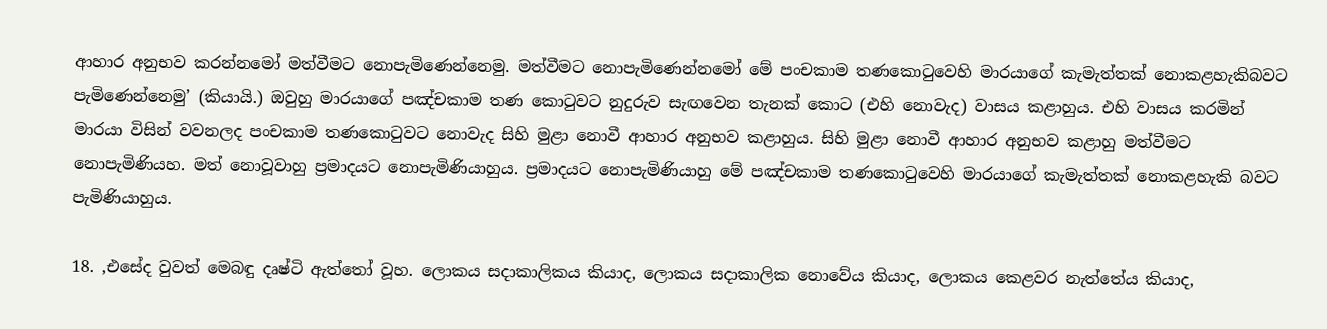ආහාර අනුභව කරන්නමෝ මත්වීමට නොපැමිණෙන්නෙමු. මත්වීමට නොපැමිණෙන්නමෝ මේ පංචකාම තණකොටුවෙහි මාරයාගේ කැමැත්තක් නොකළහැකිබවට පැමිණෙන්නෙමු’ (කියායි.) ඔවුහු මාරයාගේ පඤ්චකාම තණ කොටුවට නුදුරුව සැඟවෙන තැනක් කොට (එහි නොවැද) වාසය කළාහුය. එහි වාසය කරමින් මාරයා විසින් වවනලද පංචකාම තණකොටුවට නොවැද සිහි මුළා නොවී ආහාර අනුභව කළාහුය. සිහි මුළා නොවී ආහාර අනුභව කළාහු මත්වීමට නොපැමිණියහ. මත් නොවූවාහු ප්‍රමාදයට නොපැමිණියාහුය. ප්‍රමාදයට නොපැමිණියාහු මේ පඤ්චකාම තණකොටුවෙහි මාරයාගේ කැමැත්තක් නොකළහැකි බවට පැමිණියාහුය.

18. ,එසේද වුවත් මෙබඳු දෘෂ්ටි ඇත්තෝ වූහ. ලොකය සදාකාලිකය කියාද, ලොකය සදාකාලික නොවේය කියාද, ලොකය කෙළවර නැත්තේය කියාද,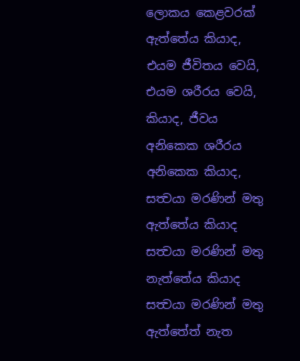ලොකය කෙළවරක් ඇත්තේය කියාද, එයම ජීවිතය වෙයි, එයම ශරීරය වෙයි, කියාද, ජීවය අනිකෙක ශරීරය අනිකෙක කියාද, සත්‍වයා මරණින් මතු ඇත්තේය කියාද සත්‍වයා මරණින් මතු නැත්තේය කියාද සත්‍වයා මරණින් මතු ඇත්තේත් නැත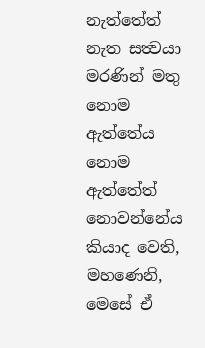නැත්තේත් නැත සත්‍වයා මරණින් මතු නොම ඇත්තේය නොම ඇත්තේත් නොවන්නේය කියාද වෙති, මහණෙනි, මෙසේ ඒ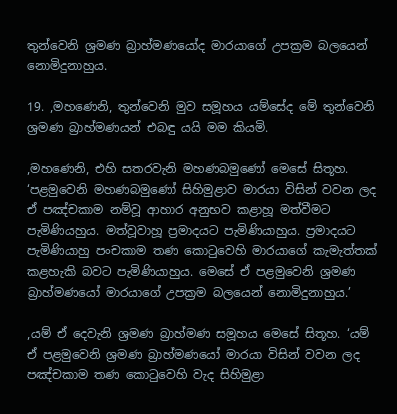තුන්වෙනි ශ්‍රමණ බ්‍රාහ්මණයෝද මාරයාගේ උපක්‍රම බලයෙන් නොමිදුනාහුය.

19. ,මහණෙනි, තුන්වෙනි මුව සමූහය යම්සේද මේ තුන්වෙනි ශ්‍රමණ බ්‍රාහ්මණයන් එබඳු යයි මම කියමි.

,මහණෙනි, එහි සතරවැනි මහණබමුණෝ මෙසේ සිතූහ. ‘පළමුවෙනි මහණබමුණෝ සිහිමුළාව මාරයා විසින් වවන ලද ඒ පඤ්චකාම නම්වූ ආහාර අනුභව කළාහූ මත්වීමට පැමිණියහුය. මත්වූවාහූ ප්‍රමාදයට පැමිණියාහුය. ප්‍රමාදයට පැමිණියාහු පංචකාම තණ කොටුවෙහි මාරයාගේ කැමැත්තක් කළහැකි බවට පැමිණියාහුය. මෙසේ ඒ පළමුවෙනි ශ්‍රමණ බ්‍රාහ්මණයෝ මාරයාගේ උපක්‍රම බලයෙන් නොමිදුනාහුය.’

,යම් ඒ දෙවැනි ශ්‍රමණ බ්‍රාහ්මණ සමූහය මෙසේ සිතූහ. ‘යම් ඒ පළමුවෙනි ශ්‍රමණ බ්‍රාහ්මණයෝ මාරයා විසින් වවන ලද පඤ්චකාම තණ කොටුවෙහි වැද සිහිමුළා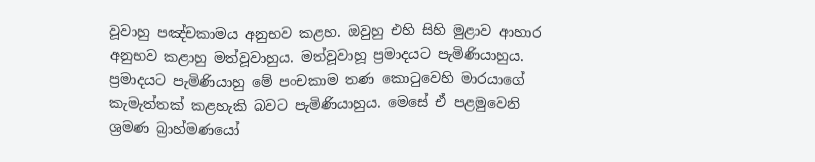වූවාහු පඤ්චකාමය අනුභව කළහ. ඔවුහු එහි සිහි මුළාව ආහාර අනුභව කළාහු මත්වූවාහුය. මත්වූවාහූ ප්‍රමාදයට පැමිණියාහුය. ප්‍රමාදයට පැමිණියාහු මේ පංචකාම තණ කොටුවෙහි මාරයාගේ කැමැත්තක් කළහැකි බවට පැමිණියාහුය. මෙසේ ඒ පළමුවෙනි ශ්‍රමණ බ්‍රාහ්මණයෝ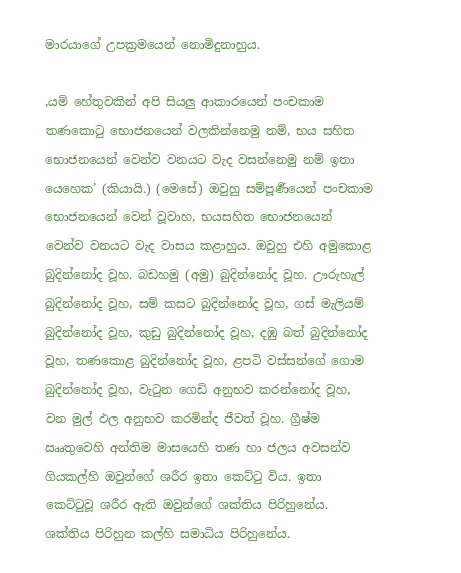මාරයාගේ උපක්‍රමයෙන් නොමිදුනාහුය.

,යම් හේතුවකින් අපි සියලු ආකාරයෙන් පංචකාම තණකොටු භොජනයෙන් වලකින්නෙමු නම්, භය සහිත භොජනයෙන් වෙන්ව වනයට වැද වසන්නෙමු නම් ඉතා යෙහෙක’ (කියායි.) (මෙසේ) ඔවුහු සම්පූර්‍ණයෙන් පංචකාම භොජනයෙන් වෙන් වූවාහ, භයසහිත භොජනයෙන් වෙන්ව වනයට වැද වාසය කළාහුය. ඔවුහු එහි අමුකොළ බුදින්නෝද වූහ. බඩහමු (අමු) බුදින්නෝද වූහ. ඌරුහැල් බුදින්නෝද වූහ, සම් කසට බුදින්නෝද වූහ, ගස් මැලියම් බුදින්නෝද වූහ, කුඩු බුදින්නෝද වූහ, දඹු බත් බුදින්නෝද වූහ, තණකොළ බුදින්නෝද වූහ, ළපටි වස්සන්ගේ ගොම බුදින්නෝද වූහ, වැටුන ගෙඩි අනුභව කරන්නෝද වූහ, වන මුල් ඵල අනුභව කරමින්ද ජීවත් වූහ. ග්‍රීෂ්ම ඎතුවෙහි අන්තිම මාසයෙහි තණ හා ජලය අවසන්ව ගියකල්හි ඔවුන්ගේ ශරීර ඉතා කෙට්ටු විය. ඉතා කෙට්ටුවූ ශරීර ඇති ඔවුන්ගේ ශක්තිය පිරිහුනේය. ශක්තිය පිරිහුන කල්හි සමාධිය පිරිහුනේය.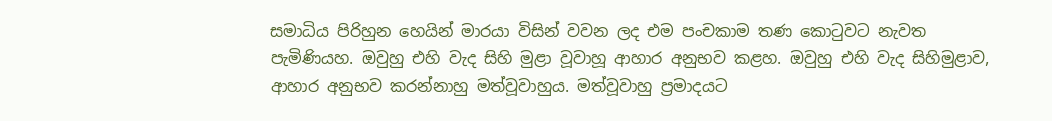සමාධිය පිරිහුන හෙයින් මාරයා විසින් වවන ලද එම පංචකාම තණ කොටුවට නැවත පැමිණියහ. ඔවුහු එහි වැද සිහි මුළා වූවාහූ ආහාර අනුභව කළහ. ඔවුහු එහි වැද සිහිමුළාව, ආහාර අනුභව කරන්නාහු මත්වූවාහුය. මත්වූවාහු ප්‍රමාදයට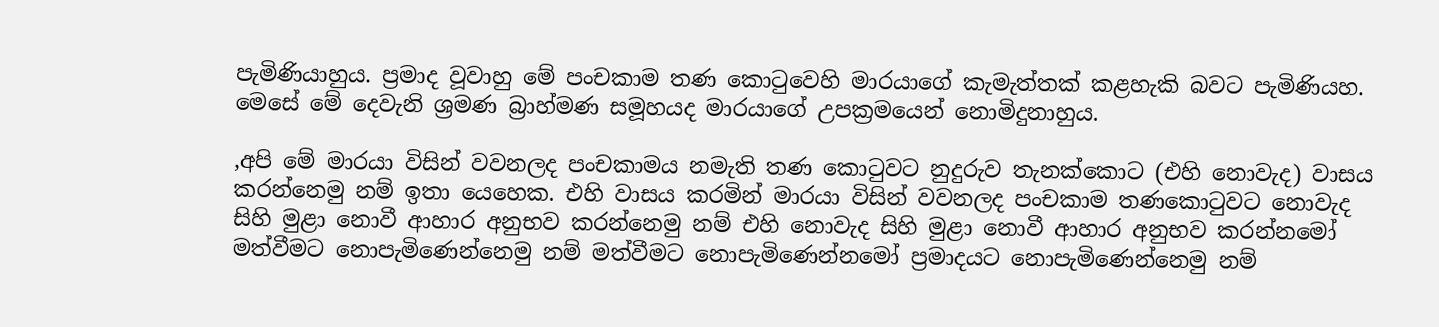පැමිණියාහුය. ප්‍රමාද වූවාහු මේ පංචකාම තණ කොටුවෙහි මාරයාගේ කැමැත්තක් කළහැකි බවට පැමිණියහ. මෙසේ මේ දෙවැනි ශ්‍රමණ බ්‍රාහ්මණ සමූහයද මාරයාගේ උපක්‍රමයෙන් නොමිදුනාහුය.

,අපි මේ මාරයා විසින් වවනලද පංචකාමය නමැති තණ කොටුවට නුදුරුව තැනක්කොට (එහි නොවැද) වාසය කරන්නෙමු නම් ඉතා යෙහෙක. එහි වාසය කරමින් මාරයා විසින් වවනලද පංචකාම තණකොටුවට නොවැද සිහි මුළා නොවී ආහාර අනුභව කරන්නෙමු නම් එහි නොවැද සිහි මුළා නොවී ආහාර අනුභව කරන්නමෝ මත්වීමට නොපැමිණෙන්නෙමු නම් මත්වීමට නොපැමිණෙන්නමෝ ප්‍රමාදයට නොපැමිණෙන්නෙමු නම්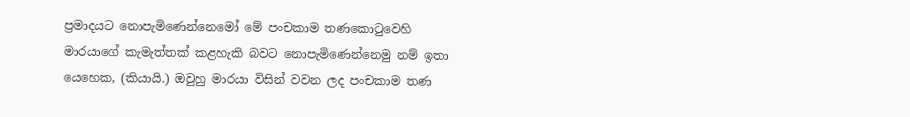ප්‍රමාදයට නොපැමිණෙන්නෙමෝ මේ පංචකාම තණකොටුවෙහි මාරයාගේ කැමැත්තක් කළහැකි බවට නොපැමිණෙන්නෙමු නම් ඉතා යෙහෙක, (කියායි.) ඔවුහු මාරයා විසින් වවන ලද පංචකාම තණ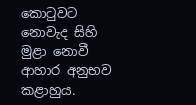කොටුවට නොවැද සිහි මුළා නොවී ආහාර අනුභව කළාහුය.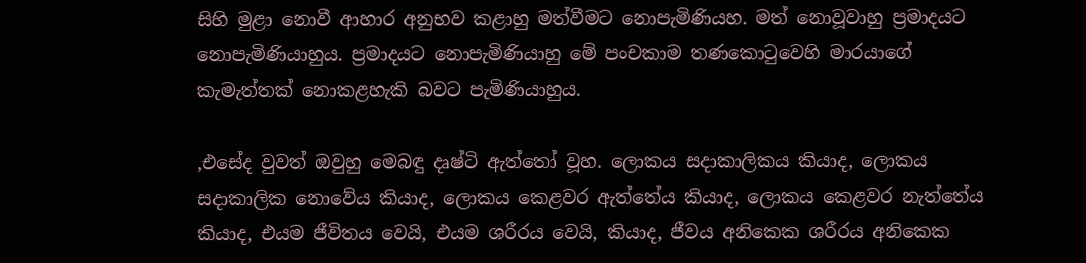සිහි මුළා නොවී ආහාර අනුභව කළාහු මත්වීමට නොපැමිණියහ. මත් නොවූවාහු ප්‍රමාදයට නොපැමිණියාහුය. ප්‍රමාදයට නොපැමිණියාහු මේ පංචකාම තණකොටුවෙහි මාරයාගේ කැමැත්තක් නොකළහැකි බවට පැමිණියාහුය.

,එසේද වුවත් ඔවුහු මෙබඳු දෘෂ්ටි ඇත්තෝ වූහ. ලොකය සදාකාලිකය කියාද, ලොකය සදාකාලික නොවේය කියාද, ලොකය කෙළවර ඇත්තේය කියාද, ලොකය කෙළවර නැත්තේය කියාද, එයම ජීවිතය වෙයි, එයම ශරීරය වෙයි, කියාද, ජීවය අනිකෙක ශරීරය අනිකෙක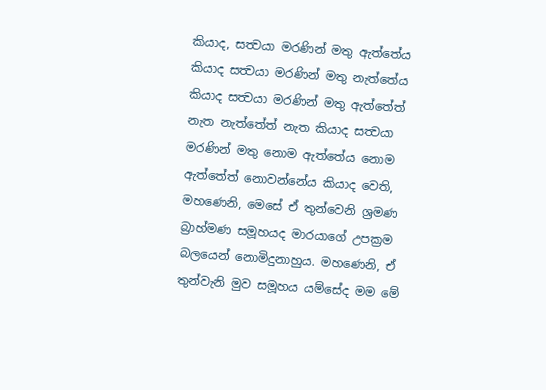කියාද, සත්‍වයා මරණින් මතු ඇත්තේය කියාද සත්‍වයා මරණින් මතු නැත්තේය කියාද සත්‍වයා මරණින් මතු ඇත්තේත් නැත නැත්තේත් නැත කියාද සත්‍වයා මරණින් මතු නොම ඇත්තේය නොම ඇත්තේත් නොවන්නේය කියාද වෙති, මහණෙනි, මෙසේ ඒ තුන්වෙනි ශ්‍රමණ බ්‍රාහ්මණ සමූහයද මාරයාගේ උපක්‍රම බලයෙන් නොමිදුනාහුය. මහණෙනි, ඒ තුන්වැනි මුව සමූහය යම්සේද මම මේ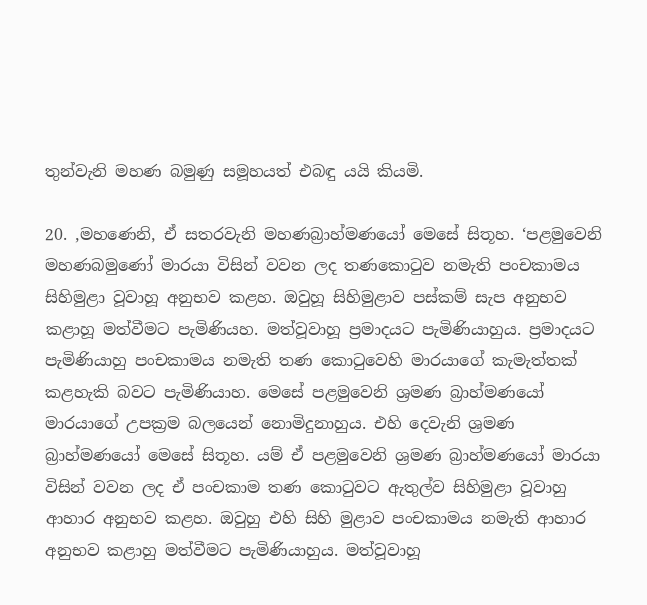තුන්වැනි මහණ බමුණු සමූහයත් එබඳු යයි කියමි.

20. ,මහණෙනි, ඒ සතරවැනි මහණබ්‍රාහ්මණයෝ මෙසේ සිතූහ. ‘පළමුවෙනි මහණබමුණෝ මාරයා විසින් වවන ලද තණකොටුව නමැති පංචකාමය සිහිමුළා වූවාහූ අනුභව කළහ. ඔවුහූ සිහිමුළාව පස්කම් සැප අනුභව කළාහූ මත්වීමට පැමිණියහ. මත්වූවාහූ ප්‍රමාදයට පැමිණියාහුය. ප්‍රමාදයට පැමිණියාහු පංචකාමය නමැති තණ කොටුවෙහි මාරයාගේ කැමැත්තක් කළහැකි බවට පැමිණියාහ. මෙසේ පළමුවෙනි ශ්‍රමණ බ්‍රාහ්මණයෝ මාරයාගේ උපක්‍රම බලයෙන් නොමිදුනාහුය. එහි දෙවැනි ශ්‍රමණ බ්‍රාහ්මණයෝ මෙසේ සිතූහ. යම් ඒ පළමුවෙනි ශ්‍රමණ බ්‍රාහ්මණයෝ මාරයා විසින් වවන ලද ඒ පංචකාම තණ කොටුවට ඇතුල්ව සිහිමුළා වූවාහු ආහාර අනුභව කළහ. ඔවුහු එහි සිහි මුළාව පංචකාමය නමැති ආහාර අනුභව කළාහු මත්වීමට පැමිණියාහුය. මත්වූවාහූ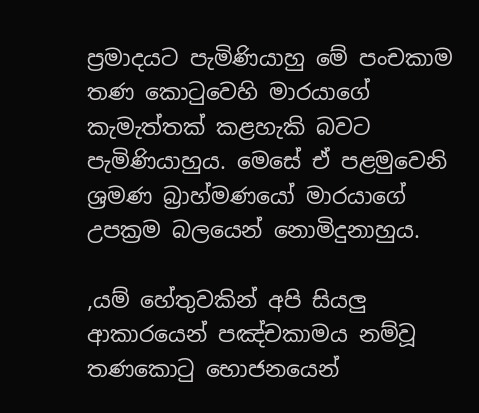ප්‍රමාදයට පැමිණියාහු මේ පංචකාම තණ කොටුවෙහි මාරයාගේ කැමැත්තක් කළහැකි බවට පැමිණියාහුය. මෙසේ ඒ පළමුවෙනි ශ්‍රමණ බ්‍රාහ්මණයෝ මාරයාගේ උපක්‍රම බලයෙන් නොමිදුනාහුය.

,යම් හේතුවකින් අපි සියලු ආකාරයෙන් පඤ්චකාමය නම්වූ තණකොටු භොජනයෙන්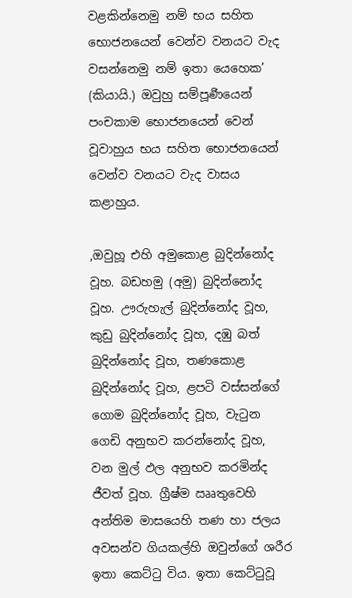වළකින්නෙමු නම් භය සහිත භොජනයෙන් වෙන්ව වනයට වැද වසන්නෙමු නම් ඉතා යෙහෙක’ (කියායි.) ඔවුහු සම්පූර්‍ණයෙන් පංචකාම භොජනයෙන් වෙන් වූවාහුය භය සහිත භොජනයෙන් වෙන්ව වනයට වැද වාසය කළාහුය.

,ඔවුහූ එහි අමුකොළ බුදින්නෝද වූහ. බඩහමු (අමු) බුදින්නෝද වූහ. ඌරුහැල් බුදින්නෝද වූහ, කුඩු බුදින්නෝද වූහ, දඹු බත් බුදින්නෝද වූහ, තණකොළ බුදින්නෝද වූහ, ළපටි වස්සන්ගේ ගොම බුදින්නෝද වූහ, වැටුන ගෙඩි අනුභව කරන්නෝද වූහ, වන මුල් ඵල අනුභව කරමින්ද ජීවත් වූහ. ග්‍රීෂ්ම ඎතුවෙහි අන්තිම මාසයෙහි තණ හා ජලය අවසන්ව ගියකල්හි ඔවුන්ගේ ශරීර ඉතා කෙට්ටු විය. ඉතා කෙට්ටුවූ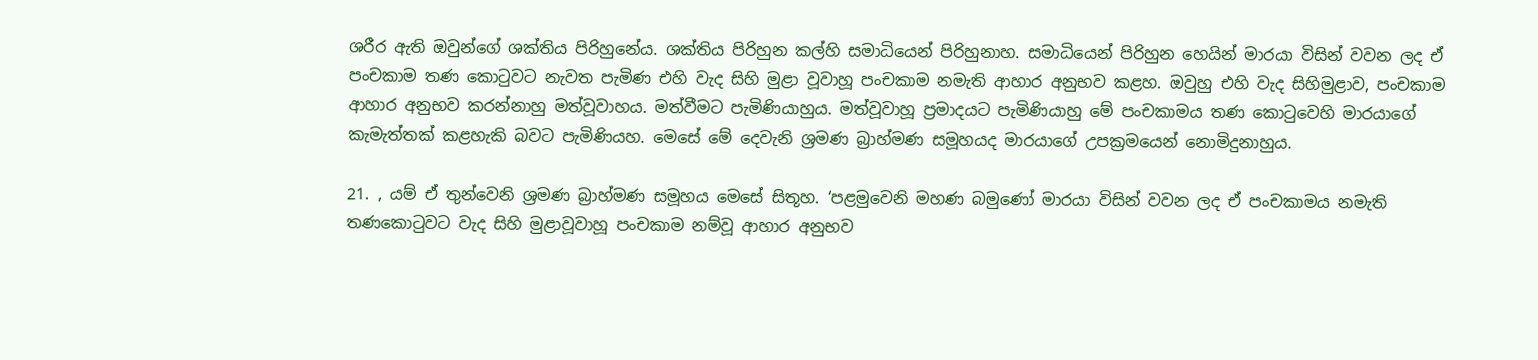ශරීර ඇති ඔවුන්ගේ ශක්තිය පිරිහුනේය. ශක්තිය පිරිහුන කල්හි සමාධියෙන් පිරිහුනාහ. සමාධියෙන් පිරිහුන හෙයින් මාරයා විසින් වවන ලද ඒ පංචකාම තණ කොටුවට නැවත පැමිණ එහි වැද සිහි මුළා වූවාහූ පංචකාම නමැති ආහාර අනුභව කළහ. ඔවුහු එහි වැද සිහිමුළාව, පංචකාම ආහාර අනුභව කරන්නාහු මත්වූවාහය. මත්වීමට පැමිණියාහුය. මත්වූවාහූ ප්‍රමාදයට පැමිණියාහු මේ පංචකාමය තණ කොටුවෙහි මාරයාගේ කැමැත්තක් කළහැකි බවට පැමිණියහ. මෙසේ මේ දෙවැනි ශ්‍රමණ බ්‍රාහ්මණ සමූහයද මාරයාගේ උපක්‍රමයෙන් නොමිදුනාහුය.

21. , යම් ඒ තුන්වෙනි ශ්‍රමණ බ්‍රාහ්මණ සමූහය මෙසේ සිතූහ. ‘පළමුවෙනි මහණ බමුණෝ මාරයා විසින් වවන ලද ඒ පංචකාමය නමැති තණකොටුවට වැද සිහි මුළාවූවාහූ පංචකාම නම්වූ ආහාර අනුභව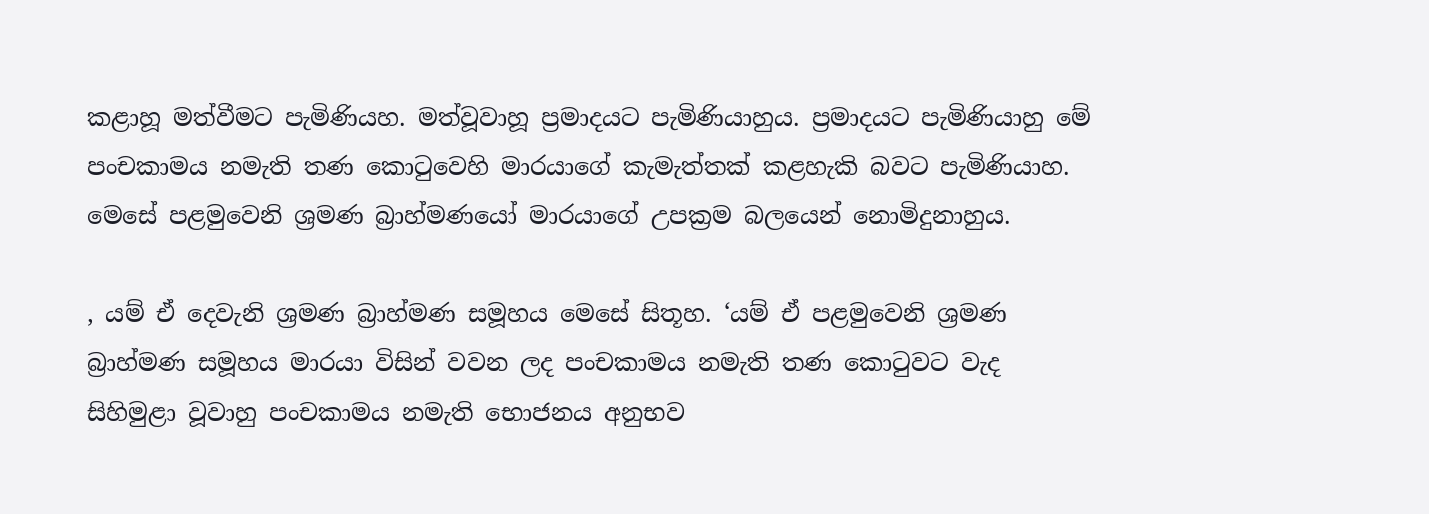කළාහූ මත්වීමට පැමිණියහ. මත්වූවාහූ ප්‍රමාදයට පැමිණියාහුය. ප්‍රමාදයට පැමිණියාහු මේ පංචකාමය නමැති තණ කොටුවෙහි මාරයාගේ කැමැත්තක් කළහැකි බවට පැමිණියාහ. මෙසේ පළමුවෙනි ශ්‍රමණ බ්‍රාහ්මණයෝ මාරයාගේ උපක්‍රම බලයෙන් නොමිදුනාහුය.

, යම් ඒ දෙවැනි ශ්‍රමණ බ්‍රාහ්මණ සමූහය මෙසේ සිතූහ. ‘යම් ඒ පළමුවෙනි ශ්‍රමණ බ්‍රාහ්මණ සමූහය මාරයා විසින් වවන ලද පංචකාමය නමැති තණ කොටුවට වැද සිහිමුළා වූවාහු පංචකාමය නමැති භොජනය අනුභව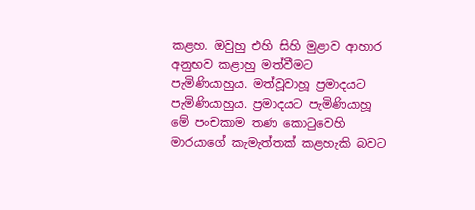කළහ. ඔවුහු එහි සිහි මුළාව ආහාර අනුභව කළාහු මත්වීමට පැමිණියාහුය. මත්වූවාහූ ප්‍රමාදයට පැමිණියාහුය. ප්‍රමාදයට පැමිණියාහූ මේ පංචකාම තණ කොටුවෙහි මාරයාගේ කැමැත්තක් කළහැකි බවට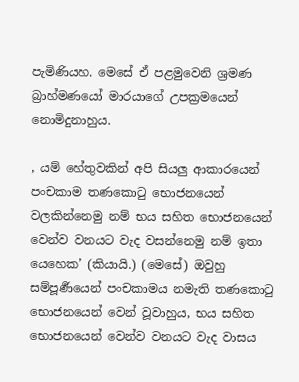පැමිණියහ. මෙසේ ඒ පළමුවෙනි ශ්‍රමණ බ්‍රාහ්මණයෝ මාරයාගේ උපක්‍රමයෙන් නොමිදුනාහුය.

, යම් හේතුවකින් අපි සියලු ආකාරයෙන් පංචකාම තණකොටු භොජනයෙන් වලකින්නෙමු නම් භය සහිත භොජනයෙන් වෙන්ව වනයට වැද වසන්නෙමු නම් ඉතා යෙහෙක’ (කියායි.) (මෙසේ) ඔවුහු සම්පූර්‍ණයෙන් පංචකාමය නමැති තණකොටු භොජනයෙන් වෙන් වූවාහුය, භය සහිත භොජනයෙන් වෙන්ව වනයට වැද වාසය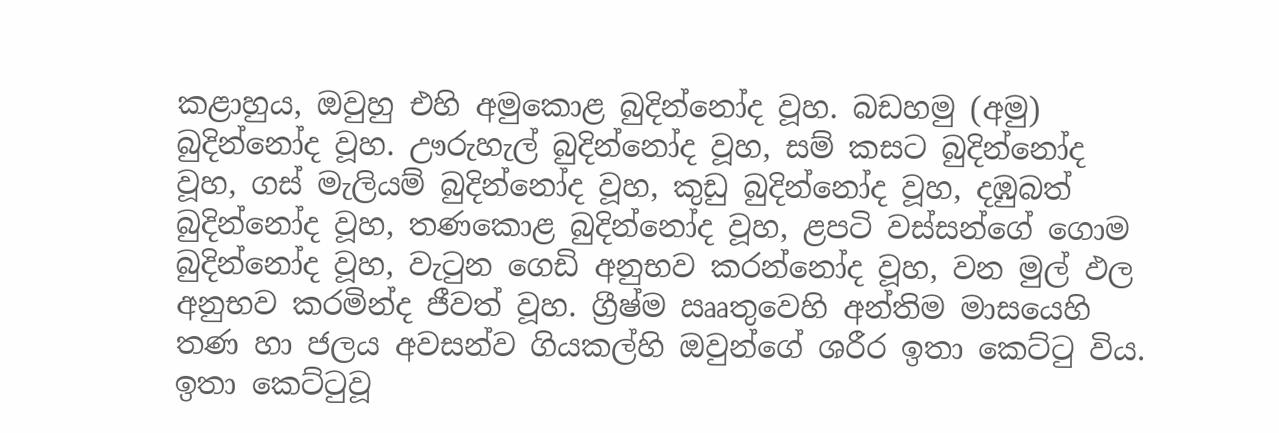කළාහුය, ඔවුහු එහි අමුකොළ බුදින්නෝද වූහ. බඩහමු (අමු) බුදින්නෝද වූහ. ඌරුහැල් බුදින්නෝද වූහ, සම් කසට බුදින්නෝද වූහ, ගස් මැලියම් බුදින්නෝද වූහ, කුඩු බුදින්නෝද වූහ, දඹුබත් බුදින්නෝද වූහ, තණකොළ බුදින්නෝද වූහ, ළපටි වස්සන්ගේ ගොම බුදින්නෝද වූහ, වැටුන ගෙඩි අනුභව කරන්නෝද වූහ, වන මුල් ඵල අනුභව කරමින්ද ජීවත් වූහ. ග්‍රීෂ්ම ඎතුවෙහි අන්තිම මාසයෙහි තණ හා ජලය අවසන්ව ගියකල්හි ඔවුන්ගේ ශරීර ඉතා කෙට්ටු විය. ඉතා කෙට්ටුවූ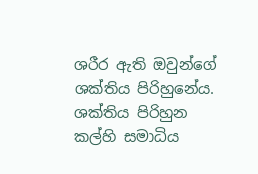ශරීර ඇති ඔවුන්ගේ ශක්තිය පිරිහුනේය. ශක්තිය පිරිහුන කල්හි සමාධිය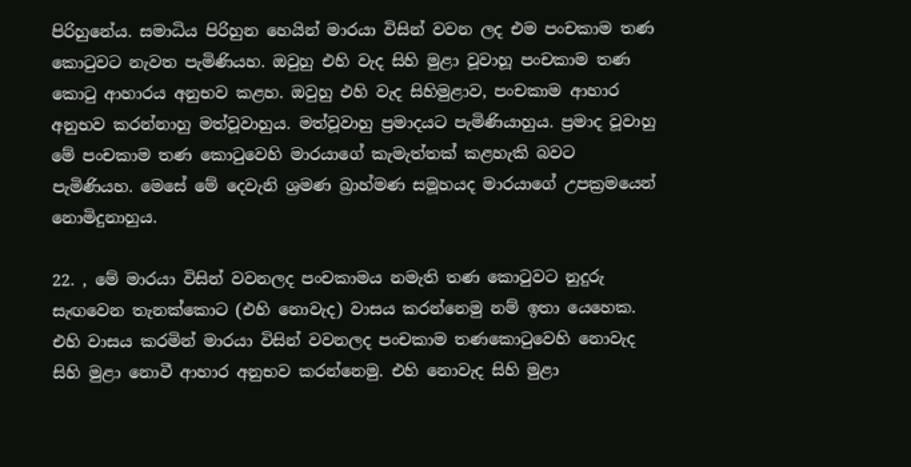පිරිහුනේය. සමාධිය පිරිහුන හෙයින් මාරයා විසින් වවන ලද එම පංචකාම තණ කොටුවට නැවත පැමිණියහ. ඔවුහු එහි වැද සිහි මුළා වූවාහූ පංචකාම තණ කොටු ආහාරය අනුභව කළහ. ඔවුහු එහි වැද සිහිමුළාව, පංචකාම ආහාර අනුභව කරන්නාහු මත්වූවාහුය. මත්වූවාහු ප්‍රමාදයට පැමිණියාහුය. ප්‍රමාද වූවාහු මේ පංචකාම තණ කොටුවෙහි මාරයාගේ කැමැත්තක් කළහැකි බවට පැමිණියහ. මෙසේ මේ දෙවැනි ශ්‍රමණ බ්‍රාහ්මණ සමූහයද මාරයාගේ උපක්‍රමයෙන් නොමිදුනාහුය.

22. , මේ මාරයා විසින් වවනලද පංචකාමය නමැති තණ කොටුවට නුදුරු සැඟවෙන තැනක්කොට (එහි නොවැද) වාසය කරන්නෙමු නම් ඉතා යෙහෙක. එහි වාසය කරමින් මාරයා විසින් වවනලද පංචකාම තණකොටුවෙහි නොවැද සිහි මුළා නොවී ආහාර අනුභව කරන්නෙමු. එහි නොවැද සිහි මුළා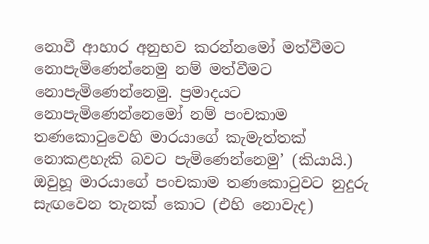නොවී ආහාර අනුභව කරන්නමෝ මත්වීමට නොපැමිණෙන්නෙමු නම් මත්වීමට නොපැමිණෙන්නෙමු. ප්‍රමාදයට නොපැමිණෙන්නෙමෝ නම් පංචකාම තණකොටුවෙහි මාරයාගේ කැමැත්තක් නොකළහැකි බවට පැමිණෙන්නෙමු’ (කියායි.) ඔවුහූ මාරයාගේ පංචකාම තණකොටුවට නුදුරු සැඟවෙන තැනක් කොට (එහි නොවැද)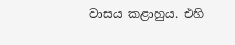වාසය කළාහුය. එහි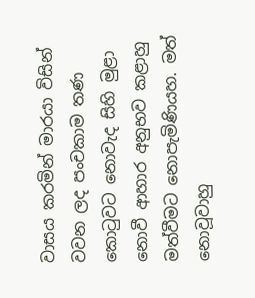වාසය කරමින් මාරයා විසින් වවන ලද පංචකාම තණ කොටුවට නොවැද සිහි මුළා නොවී ආහාර අනුභව කළාහු මත්වීමට නොපැමිණියහ. මත් නොවූවාහු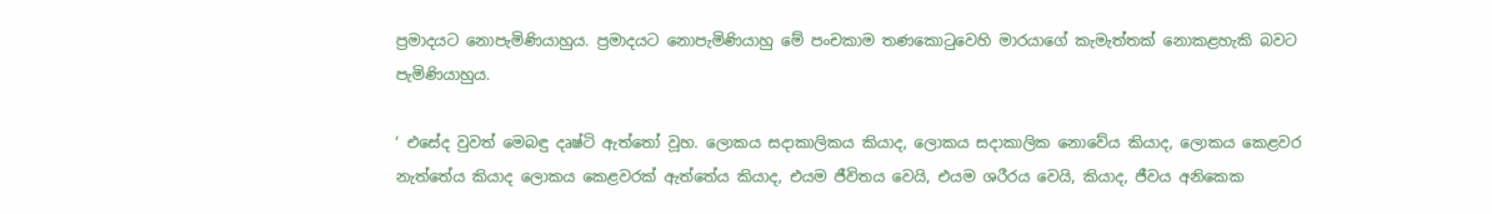ප්‍රමාදයට නොපැමිණියාහුය. ප්‍රමාදයට නොපැමිණියාහු මේ පංචකාම තණකොටුවෙහි මාරයාගේ කැමැත්තක් නොකළහැකි බවට පැමිණියාහුය.

‘ එසේද වුවත් මෙබඳු දෘෂ්ටි ඇත්තෝ වූහ. ලොකය සදාකාලිකය කියාද, ලොකය සදාකාලික නොවේය කියාද, ලොකය කෙළවර නැත්තේය කියාද ලොකය කෙළවරක් ඇත්තේය කියාද, එයම ජීවිතය වෙයි, එයම ශරීරය වෙයි, කියාද, ජීවය අනිකෙක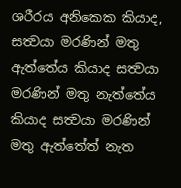ශරීරය අනිකෙක කියාද, සත්‍වයා මරණින් මතු ඇත්තේය කියාද සත්‍වයා මරණින් මතු නැත්තේය කියාද සත්‍වයා මරණින් මතු ඇත්තේත් නැත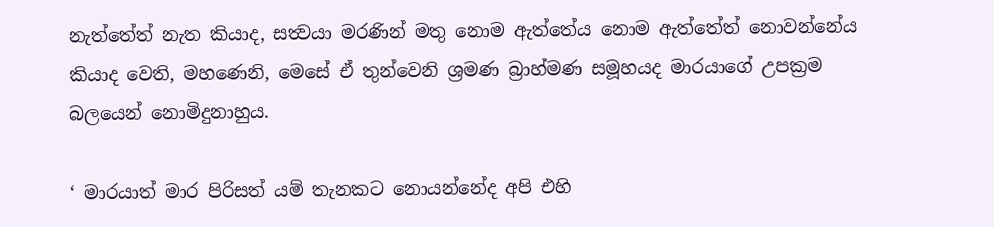නැත්තේත් නැත කියාද, සත්‍වයා මරණින් මතු නොම ඇත්තේය නොම ඇත්තේත් නොවන්නේය කියාද වෙති, මහණෙනි, මෙසේ ඒ තුන්වෙනි ශ්‍රමණ බ්‍රාහ්මණ සමූහයද මාරයාගේ උපක්‍රම බලයෙන් නොමිදුනාහුය.

‘ මාරයාත් මාර පිරිසත් යම් තැනකට නොයන්නේද අපි එහි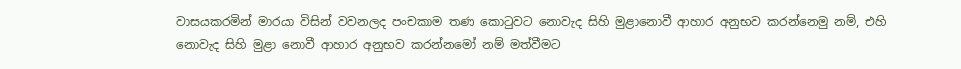වාසයකරමින් මාරයා විසින් වවනලද පංචකාම තණ කොටුවට නොවැද සිහි මුළානොවී ආහාර අනුභව කරන්නෙමු නම්, එහි නොවැද සිහි මුළා නොවී ආහාර අනුභව කරන්නමෝ නම් මත්වීමට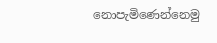නොපැමිණෙන්නෙමු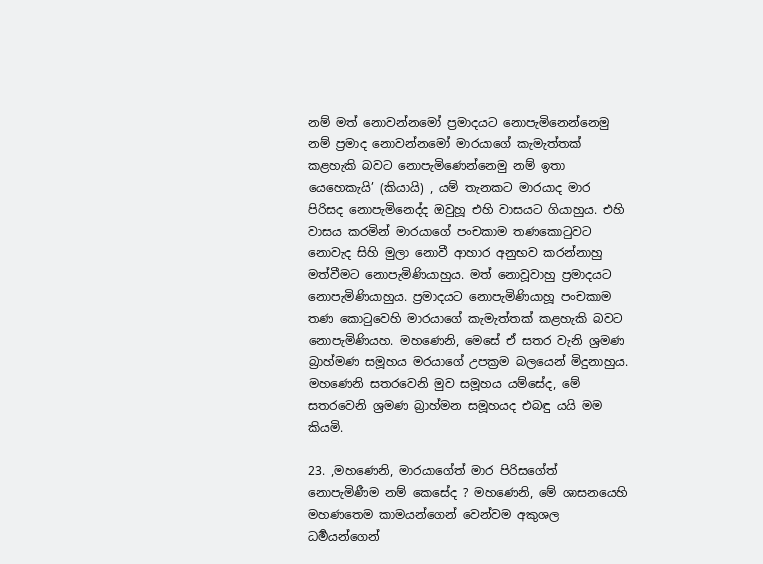නම් මත් නොවන්නමෝ ප්‍රමාදයට නොපැමිනෙන්නෙමු නම් ප්‍රමාද නොවන්නමෝ මාරයාගේ කැමැත්තක් කළහැකි බවට නොපැමිණෙන්නෙමු නම් ඉතා යෙහෙකැයි’ (කියායි) , යම් තැනකට මාරයාද මාර පිරිසද නොපැමිනෙද්ද ඔවුහූ එහි වාසයට ගියාහුය. එහි වාසය කරමින් මාරයාගේ පංචකාම තණකොටුවට නොවැද සිහි මුලා නොවී ආහාර අනුභව කරන්නාහු මත්වීමට නොපැමිණියාහුය. මත් නොවූවාහු ප්‍රමාදයට නොපැමිණියාහුය. ප්‍රමාදයට නොපැමිණියාහූ පංචකාම තණ කොටුවෙහි මාරයාගේ කැමැත්තක් කළහැකි බවට නොපැමිණියහ. මහණෙනි, මෙසේ ඒ සතර වැනි ශ්‍රමණ බ්‍රාහ්මණ සමූහය මරයාගේ උපක්‍රම බලයෙන් මිදුනාහුය. මහණෙනි සතරවෙනි මුව සමූහය යම්සේද, මේ සතරවෙනි ශ්‍රමණ බ්‍රාහ්මන සමූහයද එබඳු යයි මම කියමි.

23. ,මහණෙනි, මාරයාගේත් මාර පිරිසගේත් නොපැමිණීම නම් කෙසේද ? මහණෙනි, මේ ශාසනයෙහි මහණතෙම කාමයන්ගෙන් වෙන්වම අකුශල ධර්‍මයන්ගෙන්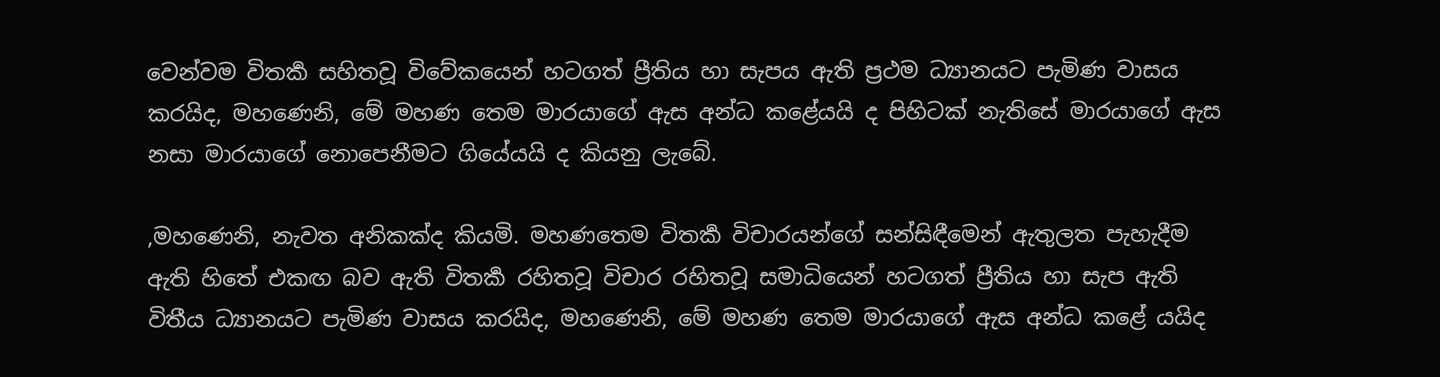වෙන්වම විතර්‍ක සහිතවූ විවේකයෙන් හටගත් ප්‍රීතිය හා සැපය ඇති ප්‍රථම ධ්‍යානයට පැමිණ වාසය කරයිද, මහණෙනි, මේ මහණ තෙම මාරයාගේ ඇස අන්ධ කළේයයි ද පිහිටක් නැතිසේ මාරයාගේ ඇස නසා මාරයාගේ නොපෙනීමට ගියේයයි ද කියනු ලැබේ.

,මහණෙනි, නැවත අනිකක්ද කියමි. මහණතෙම විතර්‍ක විචාරයන්ගේ සන්සිඳීමෙන් ඇතුලත පැහැදීම ඇති හිතේ එකඟ බව ඇති විතර්‍ක රහිතවූ විචාර රහිතවූ සමාධියෙන් හටගත් ප්‍රීතිය හා සැප ඇති විතීය ධ්‍යානයට පැමිණ වාසය කරයිද, මහණෙනි, මේ මහණ තෙම මාරයාගේ ඇස අන්ධ කළේ යයිද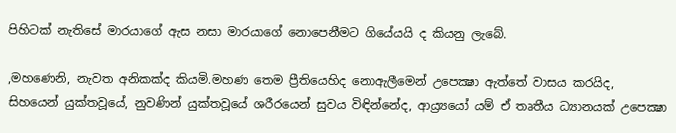පිහිටක් නැතිසේ මාරයාගේ ඇස නසා මාරයාගේ නොපෙනීමට ගියේයයි ද කියනු ලැබේ.

,මහණෙනි, නැවත අනිකක්ද කියමි.මහණ තෙම ප්‍රීතියෙහිද නොඇලීමෙන් උපෙක්‍ෂා ඇත්තේ වාසය කරයිද, සිහයෙන් යුක්තවූයේ, නුවණින් යුක්තවූයේ ශරීරයෙන් සුවය විඳින්නේද, ආය්‍ර්‍යයෝ යම් ඒ තෘතීය ධ්‍යානයක් උපෙක්‍ෂා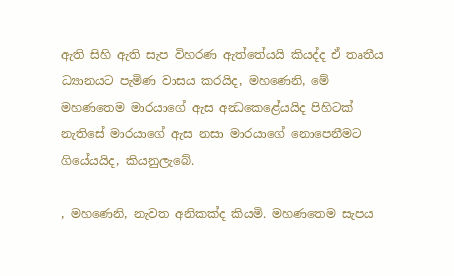ඇති සිහි ඇති සැප විහරණ ඇත්තේයයි කියද්ද ඒ තෘතීය ධ්‍යානයට පැමිණ වාසය කරයිද, මහණෙනි, මේ මහණතෙම මාරයාගේ ඇස අන්‍ධකෙළේයයිද පිහිටක් නැතිසේ මාරයාගේ ඇස නසා මාරයාගේ නොපෙනීමට ගියේයයිද, කියනුලැබේ.

, මහණෙනි, නැවත අනිකක්ද කියමි. මහණතෙම සැපය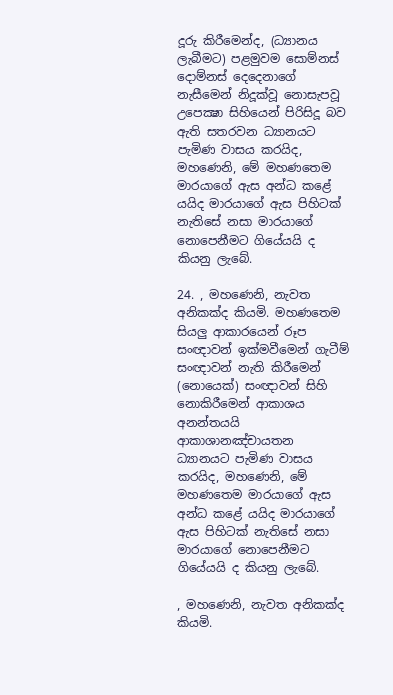දූරු කිරීමෙන්ද, (ධ්‍යානය ලැබීමට) පළමුවම සොම්නස් දොම්නස් දෙදෙනාගේ නැසීමෙන් නිදූක්වූ නොසැපවූ උපෙක්‍ෂා සිහියෙන් පිරිසිදූ බව ඇති සතරවන ධ්‍යානයට පැමිණ වාසය කරයිද, මහණෙනි, මේ මහණතෙම මාරයාගේ ඇස අන්ධ කළේ යයිද මාරයාගේ ඇස පිහිටක් නැතිසේ නසා මාරයාගේ නොපෙනීමට ගියේයයි ද කියනු ලැබේ.

24. , මහණෙනි, නැවත අනිකක්ද කියමි. මහණතෙම සියලු ආකාරයෙන් රූප සංඥාවන් ඉක්මවීමෙන් ගැටීම් සංඥාවන් නැති කිරීමෙන් (නොයෙක්) සංඥාවන් සිහි නොකිරීමෙන් ආකාශය අනන්තයයි ආකාශානඤ්චායතන ධ්‍යානයට පැමිණ වාසය කරයිද, මහණෙනි, මේ මහණතෙම මාරයාගේ ඇස අන්ධ කළේ යයිද මාරයාගේ ඇස පිහිටක් නැතිසේ නසා මාරයාගේ නොපෙනීමට ගියේයයි ද කියනු ලැබේ.

, මහණෙනි, නැවත අනිකක්ද කියමි.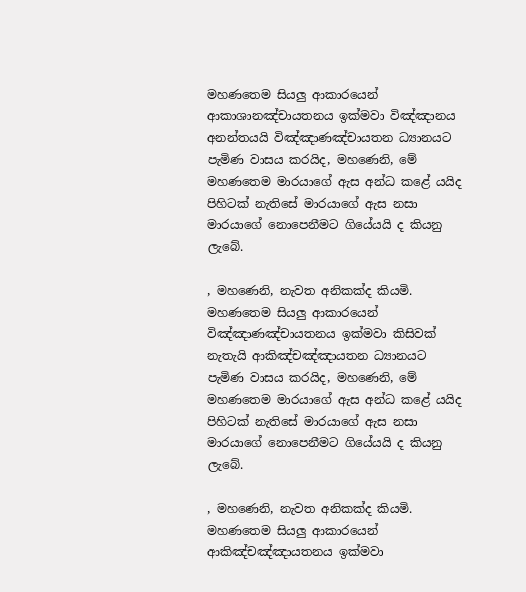මහණතෙම සියලු ආකාරයෙන් ආකාශානඤ්චායතනය ඉක්මවා විඤ්ඤානය අනන්තයයි විඤ්ඤාණඤ්චායතන ධ්‍යානයට පැමිණ වාසය කරයිද, මහණෙනි, මේ මහණතෙම මාරයාගේ ඇස අන්ධ කළේ යයිද පිහිටක් නැතිසේ මාරයාගේ ඇස නසා මාරයාගේ නොපෙනීමට ගියේයයි ද කියනු ලැබේ.

, මහණෙනි, නැවත අනිකක්ද කියමි. මහණතෙම සියලු ආකාරයෙන් විඤ්ඤාණඤ්චායතනය ඉක්මවා කිසිවක් නැතැයි ආකිඤ්චඤ්ඤායතන ධ්‍යානයට පැමිණ වාසය කරයිද, මහණෙනි, මේ මහණතෙම මාරයාගේ ඇස අන්ධ කළේ යයිද පිහිටක් නැතිසේ මාරයාගේ ඇස නසා මාරයාගේ නොපෙනීමට ගියේයයි ද කියනු ලැබේ.

, මහණෙනි, නැවත අනිකක්ද කියමි. මහණතෙම සියලු ආකාරයෙන් ආකිඤ්චඤ්ඤායතනය ඉක්මවා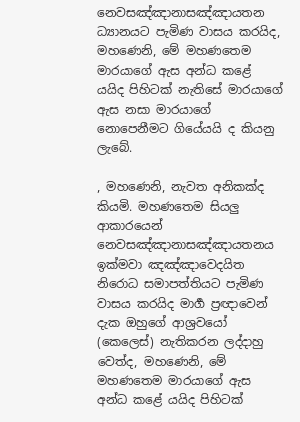නෙවසඤ්ඤානාසඤ්ඤායතන ධ්‍යානයට පැමිණ වාසය කරයිද, මහණෙනි, මේ මහණතෙම මාරයාගේ ඇස අන්ධ කළේ යයිද පිහිටක් නැතිසේ මාරයාගේ ඇස නසා මාරයාගේ නොපෙනීමට ගියේයයි ද කියනු ලැබේ.

, මහණෙනි, නැවත අනිකක්ද කියමි. මහණතෙම සියලු ආකාරයෙන් නෙවසඤ්ඤානාසඤ්ඤායතනය ඉක්මවා ඤඤ්ඤාවෙදයිත නිරොධ සමාපත්තියට පැමිණ වාසය කරයිද මාර්‍ග ප්‍රඥාවෙන් දැක ඔහුගේ ආශ්‍රවයෝ (කෙලෙස්) නැතිකරන ලද්දාහු වෙත්ද, මහණෙනි, මේ මහණතෙම මාරයාගේ ඇස අන්ධ කළේ යයිද පිහිටක්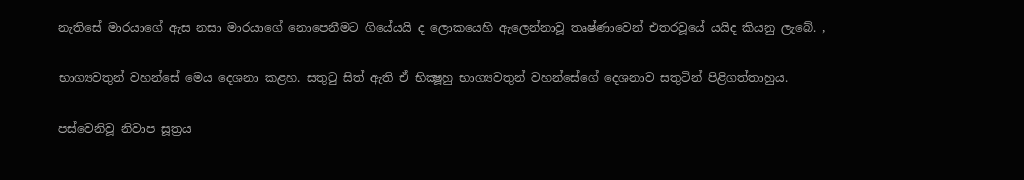නැතිසේ මාරයාගේ ඇස නසා මාරයාගේ නොපෙනීමට ගියේයයි ද ලොකයෙහි ඇලෙන්නාවූ තෘෂ්ණාවෙන් එතරවූයේ යයිද කියනු ලැබේ. ,

භාග්‍යවතුන් වහන්සේ මෙය දෙශනා කළහ. සතුටු සිත් ඇති ඒ භික්‍ෂූහු භාග්‍යවතුන් වහන්සේගේ දෙශනාව සතුටින් පිළිගත්තාහුය.

පස්වෙනිවූ නිවාප සූත්‍රය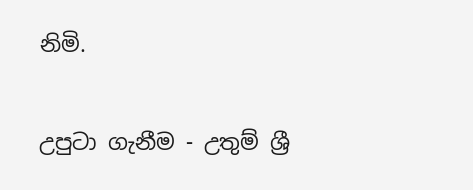නිමි.

උපුටා ගැනීම - උතුම් ශ්‍රී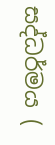සද්ධර්මය (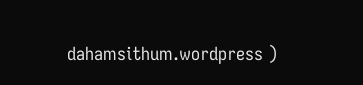dahamsithum.wordpress )